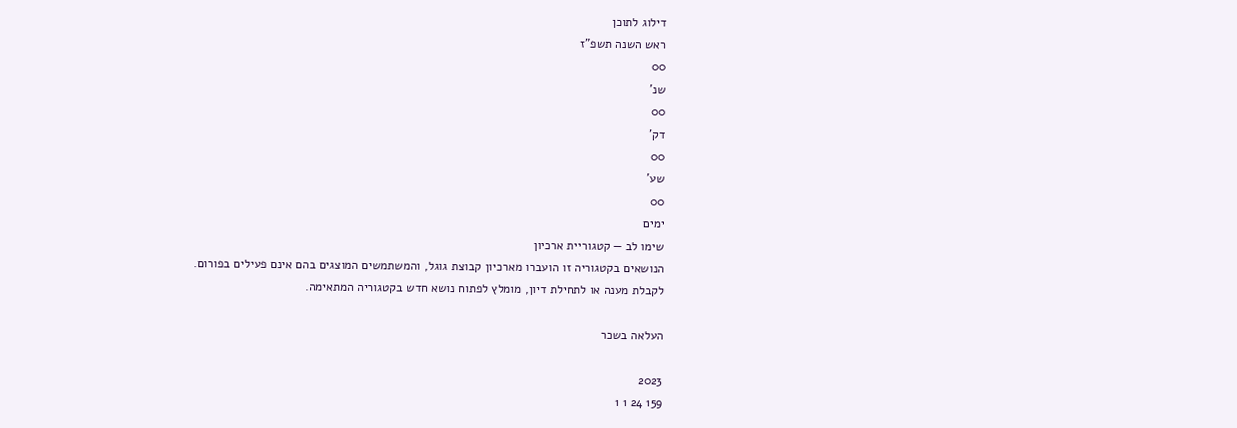דילוג לתוכן
ראש השנה תשפ"ז
00
שנ'
00
דק'
00
שע'
00
ימים
שימו לב — קטגוריית ארכיון
הנושאים בקטגוריה זו הועברו מארכיון קבוצת גוגל, והמשתמשים המוצגים בהם אינם פעילים בפורום.
לקבלת מענה או לתחילת דיון, מומלץ לפתוח נושא חדש בקטגוריה המתאימה.

העלאה בשכר

2023
159 24 1 1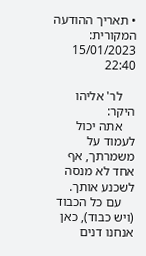• תאריך ההודעה המקורית: 15/01/2023 22:40

    לר' אליהו היקר:
    אתה יכול לעמוד על משמרתך, אף אחד לא מנסה לשכנע אותך.
    עם כל הכבוד (ויש כבוד), כאן אנחנו דנים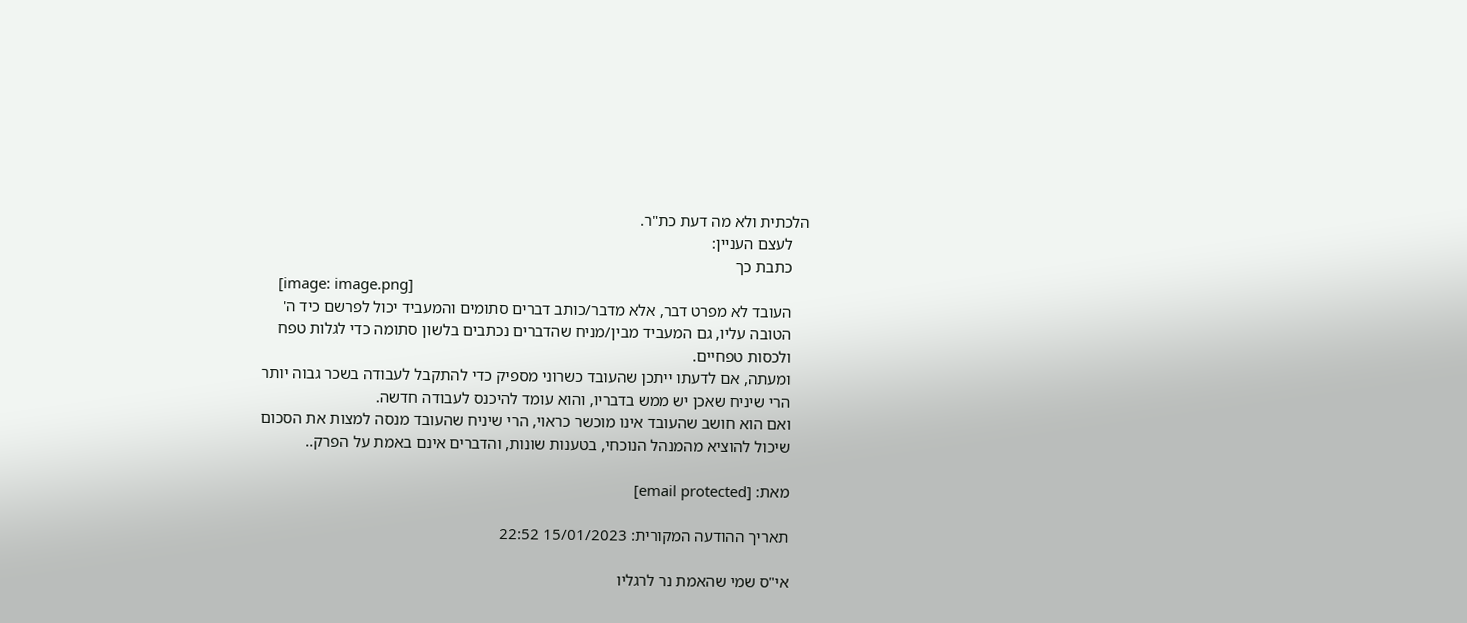הלכתית ולא מה דעת כת"ר.
    לעצם העניין:
    כתבת כך
    [image: image.png]
    העובד לא מפרט דבר, אלא מדבר/כותב דברים סתומים והמעביד יכול לפרשם כיד ה'
    הטובה עליו, גם המעביד מבין/מניח שהדברים נכתבים בלשון סתומה כדי לגלות טפח
    ולכסות טפחיים.
    ומעתה, אם לדעתו ייתכן שהעובד כשרוני מספיק כדי להתקבל לעבודה בשכר גבוה יותר
    הרי שיניח שאכן יש ממש בדבריו, והוא עומד להיכנס לעבודה חדשה.
    ואם הוא חושב שהעובד אינו מוכשר כראוי, הרי שיניח שהעובד מנסה למצות את הסכום
    שיכול להוציא מהמנהל הנוכחי, בטענות שונות, והדברים אינם באמת על הפרק..

    מאת: [email protected]

    תאריך ההודעה המקורית: 15/01/2023 22:52

    אי"ס שמי שהאמת נר לרגליו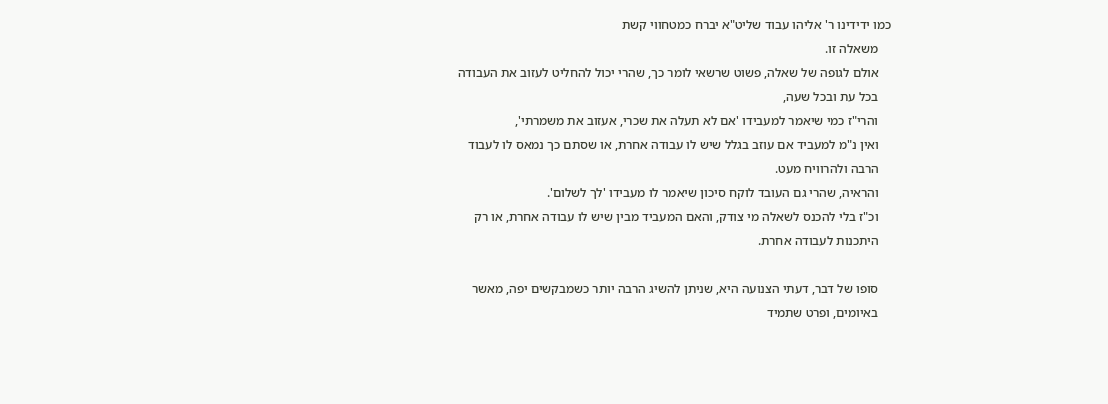כמו ידידינו ר' אליהו עבוד שליט"א יברח כמטחווי קשת
    משאלה זו.
    אולם לגופה של שאלה, פשוט שרשאי לומר כך, שהרי יכול להחליט לעזוב את העבודה
    בכל עת ובכל שעה,
    והרי"ז כמי שיאמר למעבידו 'אם לא תעלה את שכרי, אעזוב את משמרתי',
    ואין נ"מ למעביד אם עוזב בגלל שיש לו עבודה אחרת, או שסתם כך נמאס לו לעבוד
    הרבה ולהרוויח מעט.
    והראיה, שהרי גם העובד לוקח סיכון שיאמר לו מעבידו 'לך לשלום'.
    וכ"ז בלי להכנס לשאלה מי צודק, והאם המעביד מבין שיש לו עבודה אחרת, או רק
    היתכנות לעבודה אחרת.

    סופו של דבר, דעתי הצנועה היא, שניתן להשיג הרבה יותר כשמבקשים יפה, מאשר
    באיומים, ופרט שתמיד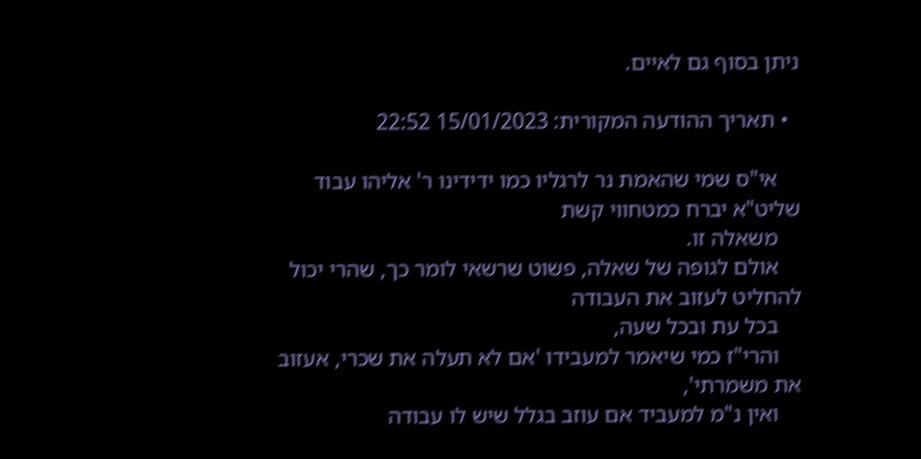ניתן בסוף גם לאיים.

  • תאריך ההודעה המקורית: 15/01/2023 22:52

    אי"ס שמי שהאמת נר לרגליו כמו ידידינו ר' אליהו עבוד שליט"א יברח כמטחווי קשת
    משאלה זו.
    אולם לגופה של שאלה, פשוט שרשאי לומר כך, שהרי יכול להחליט לעזוב את העבודה
    בכל עת ובכל שעה,
    והרי"ז כמי שיאמר למעבידו 'אם לא תעלה את שכרי, אעזוב את משמרתי',
    ואין נ"מ למעביד אם עוזב בגלל שיש לו עבודה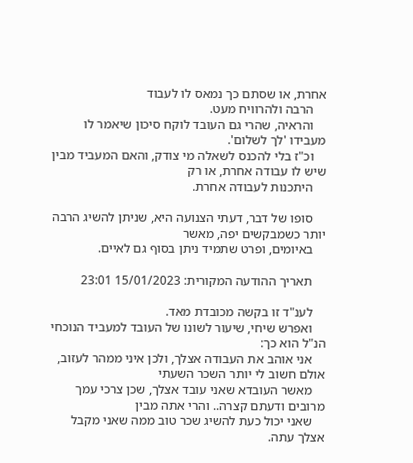אחרת, או שסתם כך נמאס לו לעבוד
    הרבה ולהרוויח מעט.
    והראיה, שהרי גם העובד לוקח סיכון שיאמר לו מעבידו 'לך לשלום'.
    וכ"ז בלי להכנס לשאלה מי צודק, והאם המעביד מבין שיש לו עבודה אחרת, או רק
    היתכנות לעבודה אחרת.

    סופו של דבר, דעתי הצנועה היא, שניתן להשיג הרבה יותר כשמבקשים יפה, מאשר
    באיומים, ופרט שתמיד ניתן בסוף גם לאיים.

    תאריך ההודעה המקורית: 15/01/2023 23:01

    לענ"ד זו בקשה מכובדת מאד.
    ואפרש שיחי, שיעור לשונו של העובד למעביד הנוכחי הנ"ל הוא כך:
    אני אוהב את העבודה אצלך, ולכן איני ממהר לעזוב, אולם חשוב לי יותר השכר השעתי
    מאשר העובדא שאני עובד אצלך, שכן צרכי עמך מרובים ודעתם קצרה.. והרי אתה מבין
    שאני יכול כעת להשיג שכר טוב ממה שאני מקבל אצלך עתה.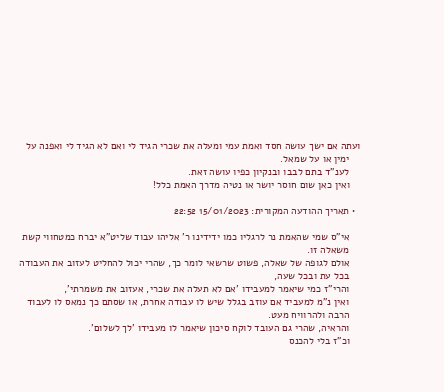ועתה אם ישך עושה חסד ואמת עמי ומעלה את שכרי הגיד לי ואם לא הגיד לי ואפנה על
    ימין או על שמאל.
    לענ"ד בתם לבבו ובנקיון כפיו עושה זאת.
    ואין כאן שום חוסר יושר או נטיה מדרך האמת כלל!

  • תאריך ההודעה המקורית: 15/01/2023 22:52

    אי"ס שמי שהאמת נר לרגליו כמו ידידינו ר' אליהו עבוד שליט"א יברח כמטחווי קשת
    משאלה זו.
    אולם לגופה של שאלה, פשוט שרשאי לומר כך, שהרי יכול להחליט לעזוב את העבודה
    בכל עת ובכל שעה,
    והרי"ז כמי שיאמר למעבידו 'אם לא תעלה את שכרי, אעזוב את משמרתי',
    ואין נ"מ למעביד אם עוזב בגלל שיש לו עבודה אחרת, או שסתם כך נמאס לו לעבוד
    הרבה ולהרוויח מעט.
    והראיה, שהרי גם העובד לוקח סיכון שיאמר לו מעבידו 'לך לשלום'.
    וכ"ז בלי להכנס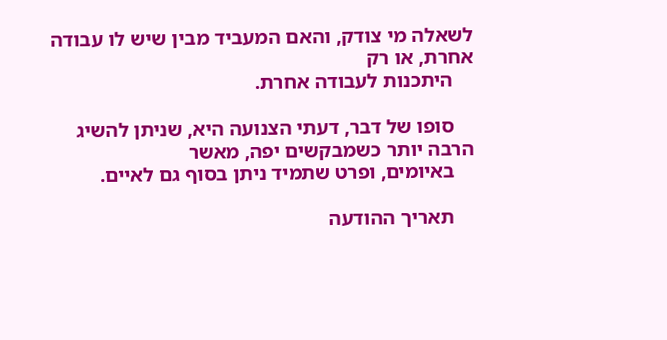לשאלה מי צודק, והאם המעביד מבין שיש לו עבודה אחרת, או רק
    היתכנות לעבודה אחרת.

    סופו של דבר, דעתי הצנועה היא, שניתן להשיג הרבה יותר כשמבקשים יפה, מאשר
    באיומים, ופרט שתמיד ניתן בסוף גם לאיים.

    תאריך ההודעה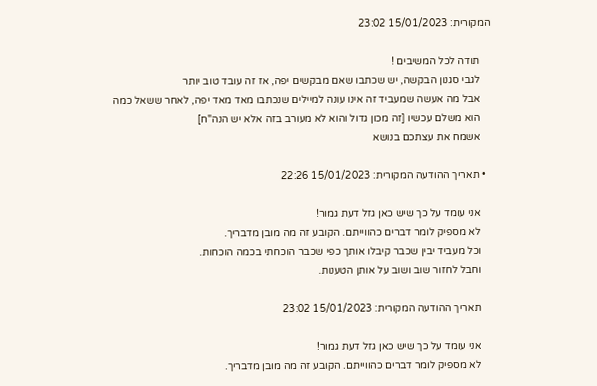המקורית: 15/01/2023 23:02

    תודה לכל המשיבים !
    לגבי סגנון הבקשה, יש שכתבו שאם מבקשים יפה, אז זה עובד טוב יותר
    אבל מה אעשה שמעביד זה אינו עונה למיילים שנכתבו מאד מאד יפה, לאחר ששאל כמה
    הוא משלם עכשיו [זה מכון גדול והוא לא מעורב בזה אלא יש הנה"ח]
    אשמח את עצתכם בנושא

  • תאריך ההודעה המקורית: 15/01/2023 22:26

    אני עומד על כך שיש כאן גזל דעת גמור!
    לא מספיק לומר דברים כהווייתם. הקובע זה מה מובן מדבריך.
    וכל מעביד יבין שכבר קיבלו אותך כפי שכבר הוכחתי בכמה הוכחות.
    וחבל לחזור שוב ושוב על אותן הטענות.

    תאריך ההודעה המקורית: 15/01/2023 23:02

    אני עומד על כך שיש כאן גזל דעת גמור!
    לא מספיק לומר דברים כהווייתם. הקובע זה מה מובן מדבריך.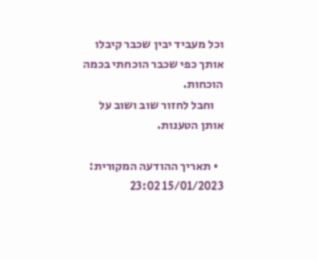וכל מעביד יבין שכבר קיבלו אותך כפי שכבר הוכחתי בכמה הוכחות.
    וחבל לחזור שוב ושוב על אותן הטענות.

  • תאריך ההודעה המקורית: 15/01/2023 23:02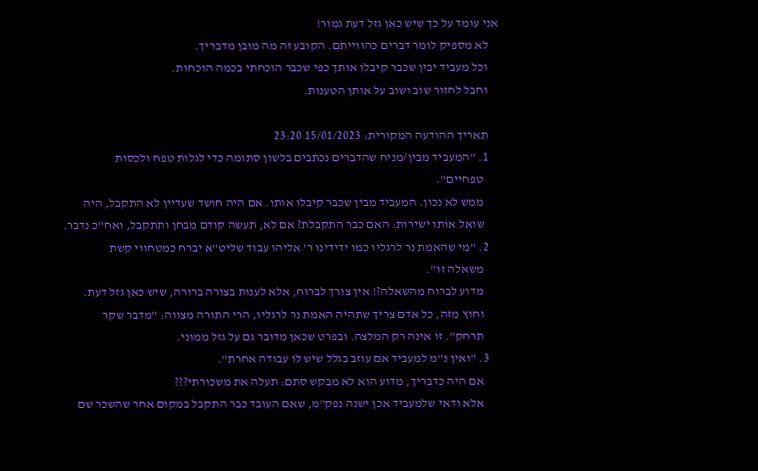אני עומד על כך שיש כאן גזל דעת גמור!
    לא מספיק לומר דברים כהווייתם. הקובע זה מה מובן מדבריך.
    וכל מעביד יבין שכבר קיבלו אותך כפי שכבר הוכחתי בכמה הוכחות.
    וחבל לחזור שוב ושוב על אותן הטענות.

    תאריך ההודעה המקורית: 15/01/2023 23:20
    1. "המעביד מבין/מניח שהדברים נכתבים בלשון סתומה כדי לגלות טפח ולכסות
      טפחיים".
      ממש לא נכון. המעביד מבין שכבר קיבלו אותו. אם היה חושד שעדיין לא התקבל, היה
      שואל אותו ישירות: האם כבר התקבלת? אם לא, תעשה קודם מבחן ותתקבל, ואח"כ נדבר.
    2. "מי שהאמת נר לרגליו כמו ידידינו ר' אליהו עבוד שליט"א יברח כמטחווי קשת
      משאלה זו".
      מדוע לברוח מהשאלה?! אין צורך לברוח, אלא לענות בצורה ברורה, שיש כאן גזל דעת.
      וחוץ מזה, כל אדם צריך שתהיה האמת נר לרגליו, הרי התורה מצווה: "מדבר שקר
      תרחק". זו אינה רק המלצה. ובפרט שכאן מדובר גם על גזל ממוני.
    3. "ואין נ"מ למעביד אם עוזב בגלל שיש לו עבודה אחרת".
      אם היה כדבריך, מדוע הוא לא מבקש סתם: תעלה את משכורתי???
      אלא ודאי שלמעביד אכן ישנה נפק"מ, שאם העובד כבר התקבל במקום אחר שהשכר שם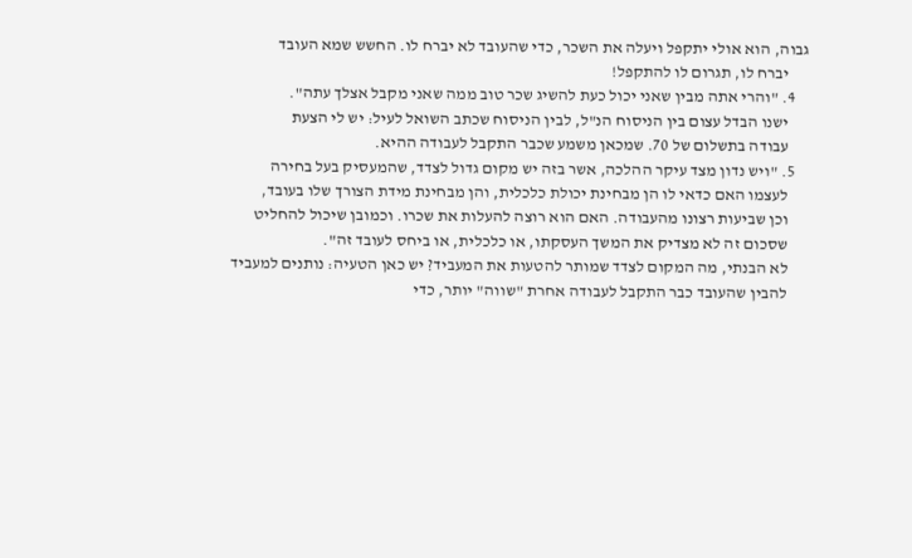גבוה, הוא אולי יתקפל ויעלה את השכר, כדי שהעובד לא יברח לו. החשש שמא העובד
      יברח לו, תגרום לו להתקפל!
    4. "והרי אתה מבין שאני יכול כעת להשיג שכר טוב ממה שאני מקבל אצלך עתה".
      ישנו הבדל עצום בין הניסוח הנ"ל, לבין הניסוח שכתב השואל לעיל: יש לי הצעת
      עבודה בתשלום של 70. שמכאן משמע שכבר התקבל לעבודה ההיא.
    5. "ויש נדון מצד עיקר ההלכה, אשר בזה יש מקום גדול לצדד, שהמעסיק בעל בחירה
      לעצמו האם כדאי לו הן מבחינת יכולת כלכלית, והן מבחינת מידת הצורך שלו בעובד,
      וכן שביעות רצונו מהעבודה. האם הוא רוצה להעלות את שכרו. וכמובן שיכול להחליט
      שסכום זה לא מצדיק את המשך העסקתו, או כלכלית, או ביחס לעובד זה".
      לא הבנתי, מה המקום לצדד שמותר להטעות את המעביד? יש כאן הטעיה: נותנים למעביד
      להבין שהעובד כבר התקבל לעבודה אחרת "שווה" יותר, כדי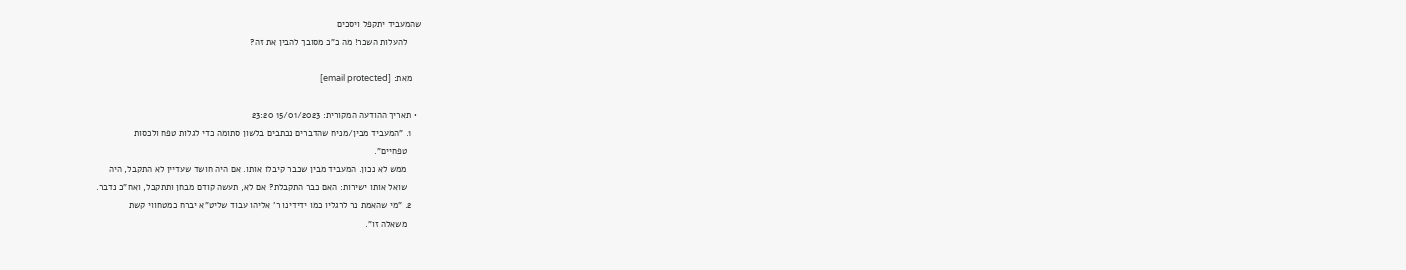שהמעביד יתקפל ויסכים
      להעלות השכר! מה כ"כ מסובך להבין את זה?

    מאת: [email protected]

  • תאריך ההודעה המקורית: 15/01/2023 23:20
    1. "המעביד מבין/מניח שהדברים נכתבים בלשון סתומה כדי לגלות טפח ולכסות
      טפחיים".
      ממש לא נכון. המעביד מבין שכבר קיבלו אותו. אם היה חושד שעדיין לא התקבל, היה
      שואל אותו ישירות: האם כבר התקבלת? אם לא, תעשה קודם מבחן ותתקבל, ואח"כ נדבר.
    2. "מי שהאמת נר לרגליו כמו ידידינו ר' אליהו עבוד שליט"א יברח כמטחווי קשת
      משאלה זו".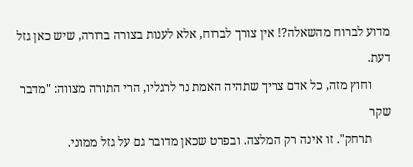מדוע לברוח מהשאלה?! אין צורך לברוח, אלא לענות בצורה ברורה, שיש כאן גזל דעת.
      וחוץ מזה, כל אדם צריך שתהיה האמת נר לרגליו, הרי התורה מצווה: "מדבר שקר
      תרחק". זו אינה רק המלצה. ובפרט שכאן מדובר גם על גזל ממוני.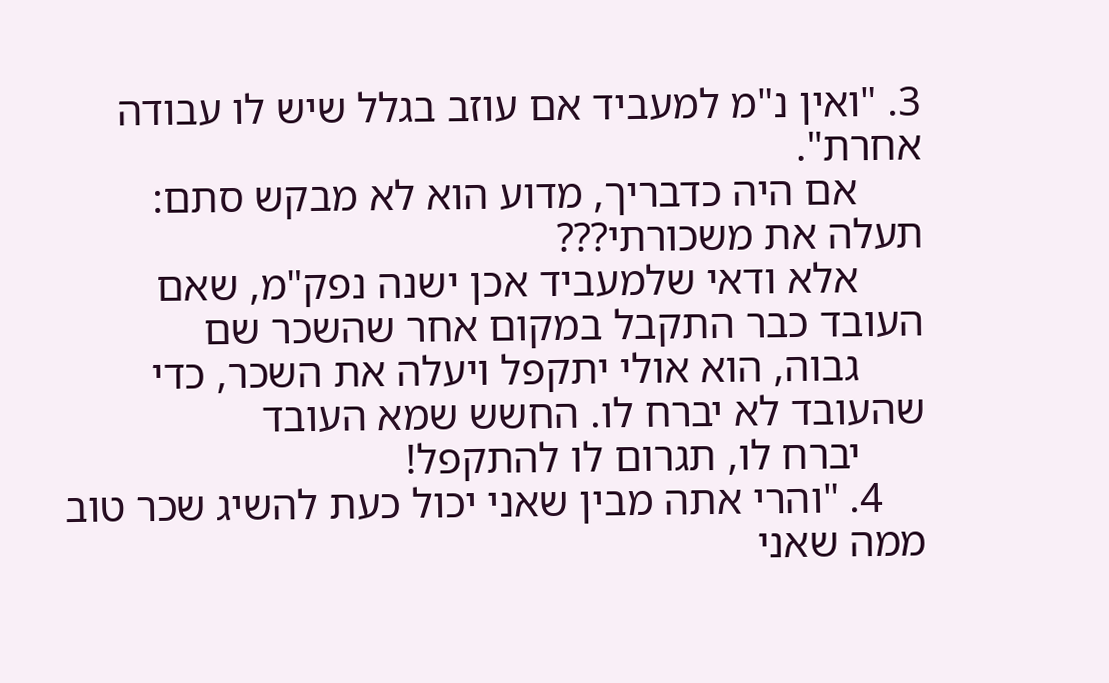3. "ואין נ"מ למעביד אם עוזב בגלל שיש לו עבודה אחרת".
      אם היה כדבריך, מדוע הוא לא מבקש סתם: תעלה את משכורתי???
      אלא ודאי שלמעביד אכן ישנה נפק"מ, שאם העובד כבר התקבל במקום אחר שהשכר שם
      גבוה, הוא אולי יתקפל ויעלה את השכר, כדי שהעובד לא יברח לו. החשש שמא העובד
      יברח לו, תגרום לו להתקפל!
    4. "והרי אתה מבין שאני יכול כעת להשיג שכר טוב ממה שאני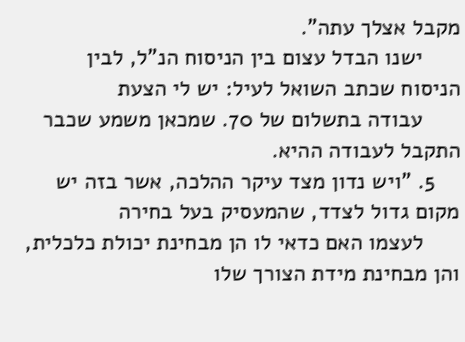מקבל אצלך עתה".
      ישנו הבדל עצום בין הניסוח הנ"ל, לבין הניסוח שכתב השואל לעיל: יש לי הצעת
      עבודה בתשלום של 70. שמכאן משמע שכבר התקבל לעבודה ההיא.
    5. "ויש נדון מצד עיקר ההלכה, אשר בזה יש מקום גדול לצדד, שהמעסיק בעל בחירה
      לעצמו האם כדאי לו הן מבחינת יכולת כלכלית, והן מבחינת מידת הצורך שלו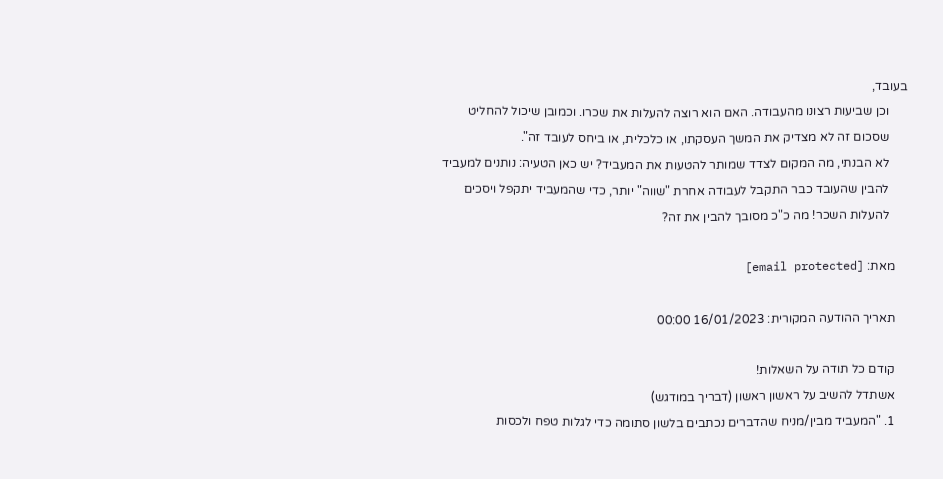בעובד,
      וכן שביעות רצונו מהעבודה. האם הוא רוצה להעלות את שכרו. וכמובן שיכול להחליט
      שסכום זה לא מצדיק את המשך העסקתו, או כלכלית, או ביחס לעובד זה".
      לא הבנתי, מה המקום לצדד שמותר להטעות את המעביד? יש כאן הטעיה: נותנים למעביד
      להבין שהעובד כבר התקבל לעבודה אחרת "שווה" יותר, כדי שהמעביד יתקפל ויסכים
      להעלות השכר! מה כ"כ מסובך להבין את זה?

    מאת: [email protected]

    תאריך ההודעה המקורית: 16/01/2023 00:00

    קודם כל תודה על השאלות!
    אשתדל להשיב על ראשון ראשון (דבריך במודגש)
    1. "המעביד מבין/מניח שהדברים נכתבים בלשון סתומה כדי לגלות טפח ולכסות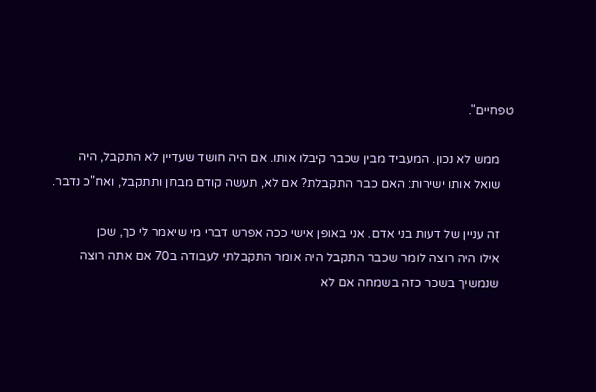טפחיים".

    ממש לא נכון. המעביד מבין שכבר קיבלו אותו. אם היה חושד שעדיין לא התקבל, היה
    שואל אותו ישירות: האם כבר התקבלת? אם לא, תעשה קודם מבחן ותתקבל, ואח"כ נדבר.

    זה עניין של דעות בני אדם. אני באופן אישי ככה אפרש דברי מי שיאמר לי כך, שכן
    אילו היה רוצה לומר שכבר התקבל היה אומר התקבלתי לעבודה ב70 אם אתה רוצה
    שנמשיך בשכר כזה בשמחה אם לא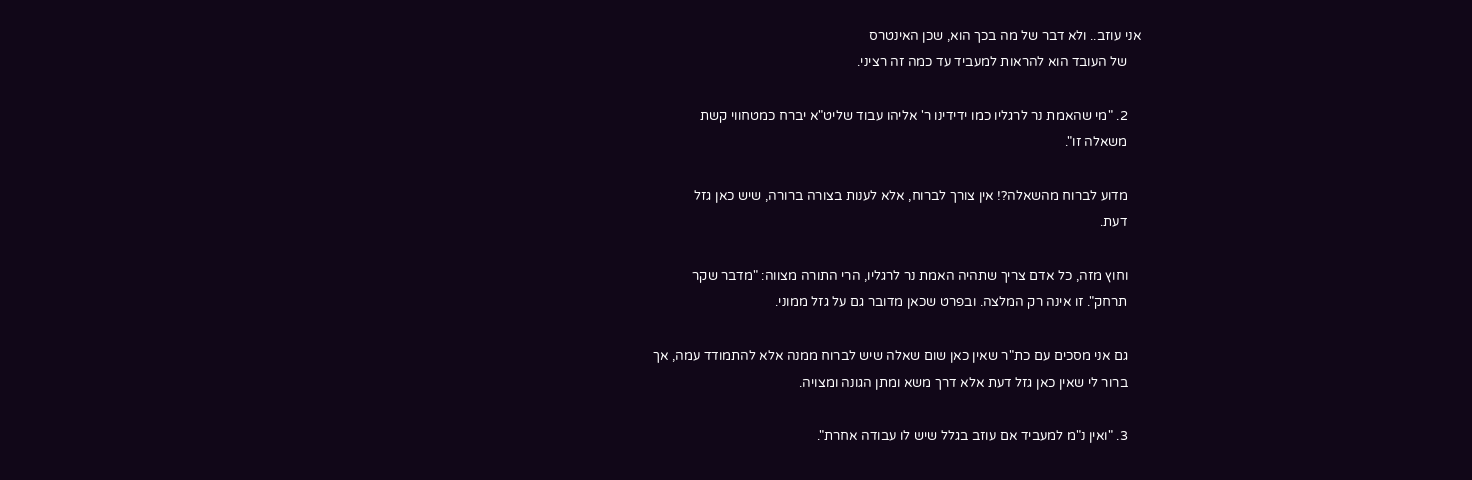אני עוזב.. ולא דבר של מה בכך הוא, שכן האינטרס
    של העובד הוא להראות למעביד עד כמה זה רציני.

    2. "מי שהאמת נר לרגליו כמו ידידינו ר' אליהו עבוד שליט"א יברח כמטחווי קשת
    משאלה זו".

    מדוע לברוח מהשאלה?! אין צורך לברוח, אלא לענות בצורה ברורה, שיש כאן גזל
    דעת.

    וחוץ מזה, כל אדם צריך שתהיה האמת נר לרגליו, הרי התורה מצווה: "מדבר שקר
    תרחק". זו אינה רק המלצה. ובפרט שכאן מדובר גם על גזל ממוני.

    גם אני מסכים עם כת"ר שאין כאן שום שאלה שיש לברוח ממנה אלא להתמודד עמה, אך
    ברור לי שאין כאן גזל דעת אלא דרך משא ומתן הגונה ומצויה.

    3. "ואין נ"מ למעביד אם עוזב בגלל שיש לו עבודה אחרת".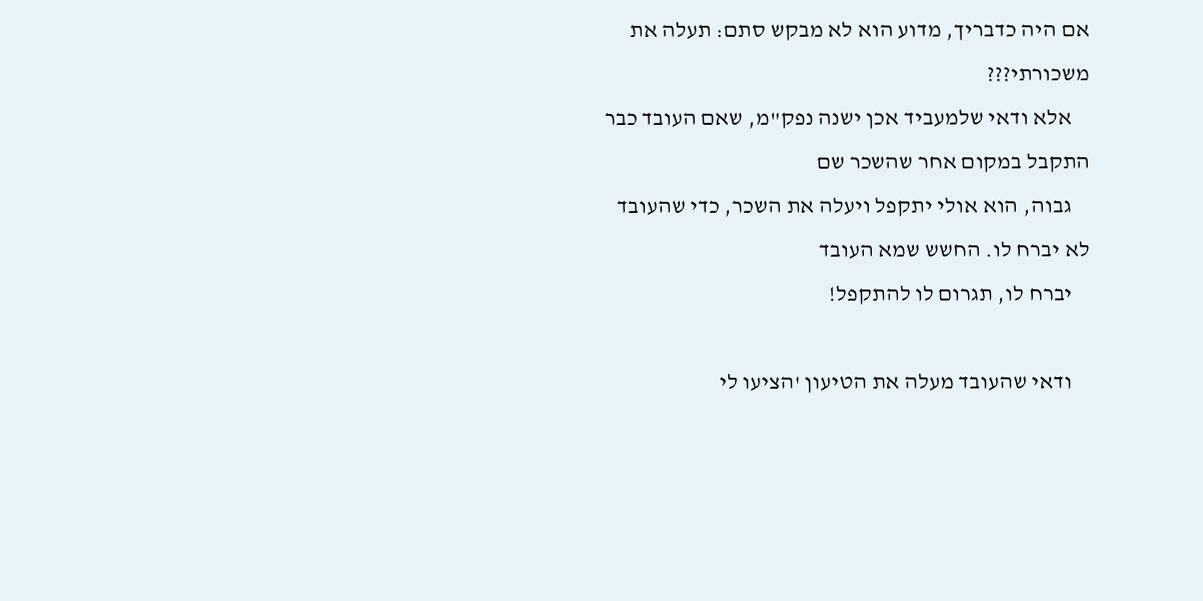אם היה כדבריך, מדוע הוא לא מבקש סתם: תעלה את משכורתי???
    אלא ודאי שלמעביד אכן ישנה נפק"מ, שאם העובד כבר התקבל במקום אחר שהשכר שם
    גבוה, הוא אולי יתקפל ויעלה את השכר, כדי שהעובד לא יברח לו. החשש שמא העובד
    יברח לו, תגרום לו להתקפל!

    ודאי שהעובד מעלה את הטיעון 'הציעו לי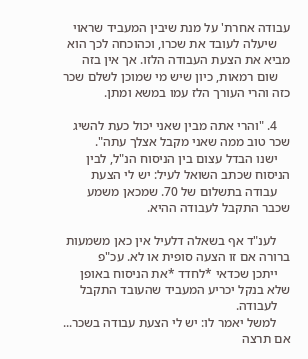עבודה אחרת' על מנת שיבין המעביד שראוי
    שיעלה לעובד את שכרו, וכהוכחה לכך הוא מביא את הצעת העבודה הלזו. אך אין בזה
    שום רמאות, כיון שיש מי שמוכן לשלם שכר כזה והרי העורך הלז עמו במשא ומתן.

    4. "והרי אתה מבין שאני יכול כעת להשיג שכר טוב ממה שאני מקבל אצלך עתה".
    ישנו הבדל עצום בין הניסוח הנ"ל, לבין הניסוח שכתב השואל לעיל: יש לי הצעת
    עבודה בתשלום של 70. שמכאן משמע שכבר התקבל לעבודה ההיא.

    לענ"ד אף בשאלה דלעיל אין כאן משמעות ברורה אם זו הצעה סופית או לא. עכ"פ
    ייתכן שכדאי *לחדד *את הניסוח באופן שלא בנקל יכריע המעביד שהעובד התקבל
    לעבודה.
    למשל יאמר לו: יש לי הצעת עבודה בשכר... אם תרצה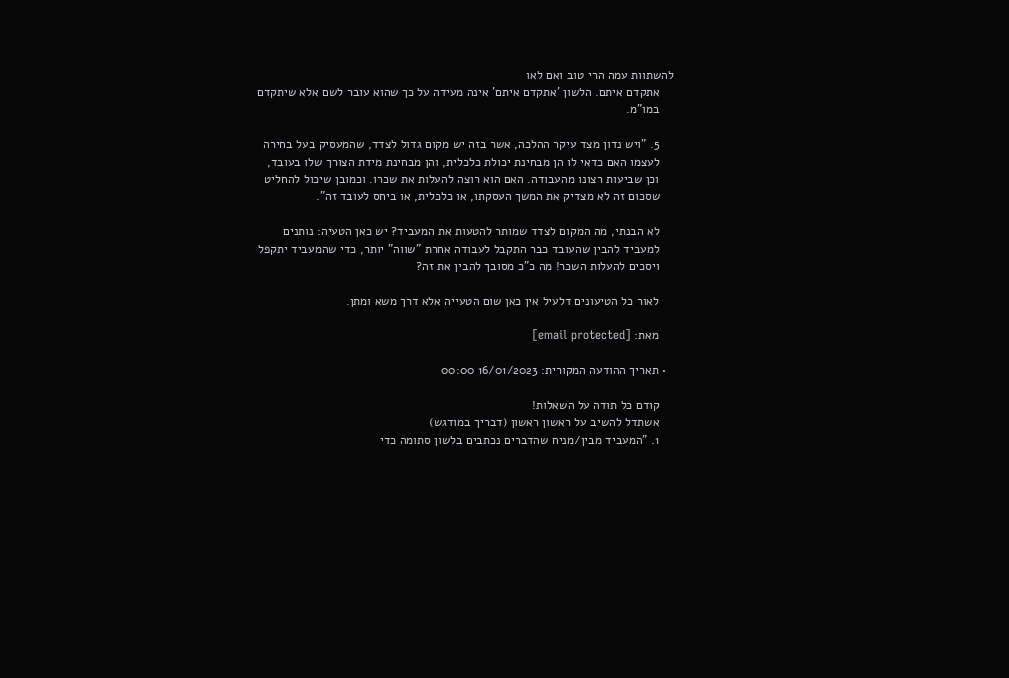להשתוות עמה הרי טוב ואם לאו
    אתקדם איתם. הלשון 'אתקדם איתם' אינה מעידה על כך שהוא עובר לשם אלא שיתקדם
    במו"מ.

    5. "ויש נדון מצד עיקר ההלכה, אשר בזה יש מקום גדול לצדד, שהמעסיק בעל בחירה
    לעצמו האם כדאי לו הן מבחינת יכולת כלכלית, והן מבחינת מידת הצורך שלו בעובד,
    וכן שביעות רצונו מהעבודה. האם הוא רוצה להעלות את שכרו. וכמובן שיכול להחליט
    שסכום זה לא מצדיק את המשך העסקתו, או כלכלית, או ביחס לעובד זה".

    לא הבנתי, מה המקום לצדד שמותר להטעות את המעביד? יש כאן הטעיה: נותנים
    למעביד להבין שהעובד כבר התקבל לעבודה אחרת "שווה" יותר, כדי שהמעביד יתקפל
    ויסכים להעלות השכר! מה כ"כ מסובך להבין את זה?

    לאור כל הטיעונים דלעיל אין כאן שום הטעייה אלא דרך משא ומתן.

    מאת: [email protected]

  • תאריך ההודעה המקורית: 16/01/2023 00:00

    קודם כל תודה על השאלות!
    אשתדל להשיב על ראשון ראשון (דבריך במודגש)
    1. "המעביד מבין/מניח שהדברים נכתבים בלשון סתומה כדי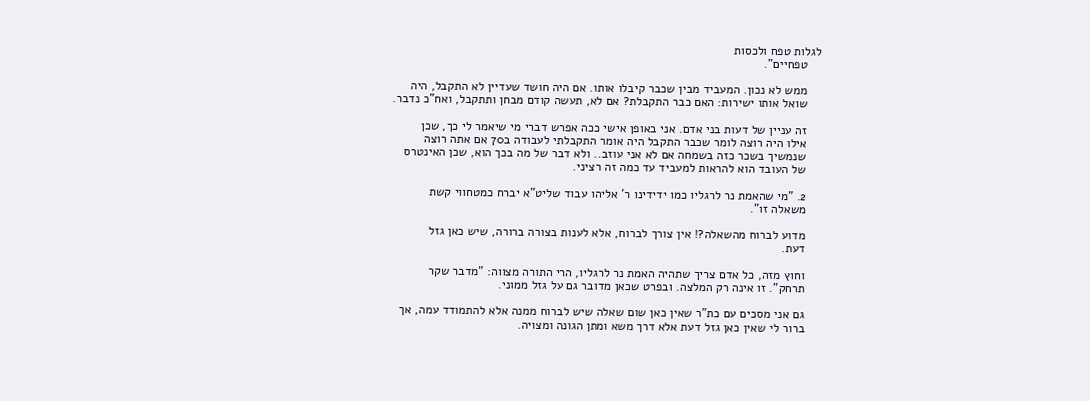לגלות טפח ולכסות
    טפחיים".

    ממש לא נכון. המעביד מבין שכבר קיבלו אותו. אם היה חושד שעדיין לא התקבל, היה
    שואל אותו ישירות: האם כבר התקבלת? אם לא, תעשה קודם מבחן ותתקבל, ואח"כ נדבר.

    זה עניין של דעות בני אדם. אני באופן אישי ככה אפרש דברי מי שיאמר לי כך, שכן
    אילו היה רוצה לומר שכבר התקבל היה אומר התקבלתי לעבודה ב70 אם אתה רוצה
    שנמשיך בשכר כזה בשמחה אם לא אני עוזב.. ולא דבר של מה בכך הוא, שכן האינטרס
    של העובד הוא להראות למעביד עד כמה זה רציני.

    2. "מי שהאמת נר לרגליו כמו ידידינו ר' אליהו עבוד שליט"א יברח כמטחווי קשת
    משאלה זו".

    מדוע לברוח מהשאלה?! אין צורך לברוח, אלא לענות בצורה ברורה, שיש כאן גזל
    דעת.

    וחוץ מזה, כל אדם צריך שתהיה האמת נר לרגליו, הרי התורה מצווה: "מדבר שקר
    תרחק". זו אינה רק המלצה. ובפרט שכאן מדובר גם על גזל ממוני.

    גם אני מסכים עם כת"ר שאין כאן שום שאלה שיש לברוח ממנה אלא להתמודד עמה, אך
    ברור לי שאין כאן גזל דעת אלא דרך משא ומתן הגונה ומצויה.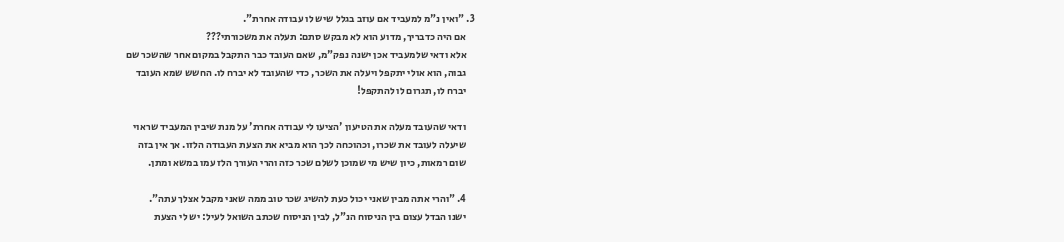3. "ואין נ"מ למעביד אם עוזב בגלל שיש לו עבודה אחרת".
    אם היה כדבריך, מדוע הוא לא מבקש סתם: תעלה את משכורתי???
    אלא ודאי שלמעביד אכן ישנה נפק"מ, שאם העובד כבר התקבל במקום אחר שהשכר שם
    גבוה, הוא אולי יתקפל ויעלה את השכר, כדי שהעובד לא יברח לו. החשש שמא העובד
    יברח לו, תגרום לו להתקפל!

    ודאי שהעובד מעלה את הטיעון 'הציעו לי עבודה אחרת' על מנת שיבין המעביד שראוי
    שיעלה לעובד את שכרו, וכהוכחה לכך הוא מביא את הצעת העבודה הלזו. אך אין בזה
    שום רמאות, כיון שיש מי שמוכן לשלם שכר כזה והרי העורך הלז עמו במשא ומתן.

    4. "והרי אתה מבין שאני יכול כעת להשיג שכר טוב ממה שאני מקבל אצלך עתה".
    ישנו הבדל עצום בין הניסוח הנ"ל, לבין הניסוח שכתב השואל לעיל: יש לי הצעת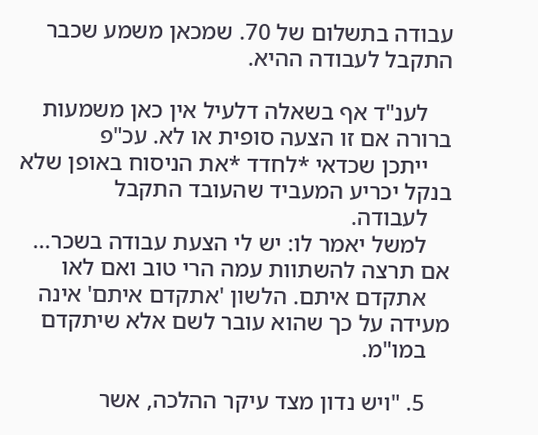עבודה בתשלום של 70. שמכאן משמע שכבר התקבל לעבודה ההיא.

    לענ"ד אף בשאלה דלעיל אין כאן משמעות ברורה אם זו הצעה סופית או לא. עכ"פ
    ייתכן שכדאי *לחדד *את הניסוח באופן שלא בנקל יכריע המעביד שהעובד התקבל
    לעבודה.
    למשל יאמר לו: יש לי הצעת עבודה בשכר... אם תרצה להשתוות עמה הרי טוב ואם לאו
    אתקדם איתם. הלשון 'אתקדם איתם' אינה מעידה על כך שהוא עובר לשם אלא שיתקדם
    במו"מ.

    5. "ויש נדון מצד עיקר ההלכה, אשר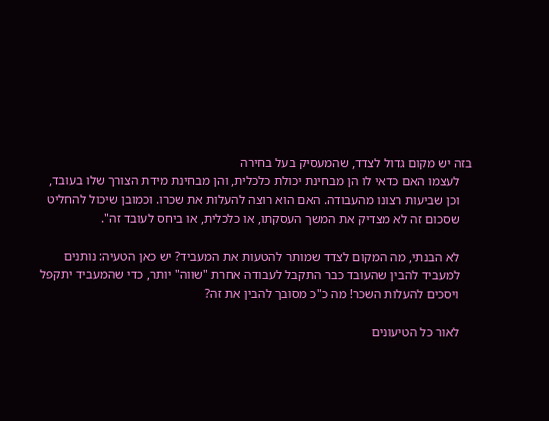בזה יש מקום גדול לצדד, שהמעסיק בעל בחירה
    לעצמו האם כדאי לו הן מבחינת יכולת כלכלית, והן מבחינת מידת הצורך שלו בעובד,
    וכן שביעות רצונו מהעבודה. האם הוא רוצה להעלות את שכרו. וכמובן שיכול להחליט
    שסכום זה לא מצדיק את המשך העסקתו, או כלכלית, או ביחס לעובד זה".

    לא הבנתי, מה המקום לצדד שמותר להטעות את המעביד? יש כאן הטעיה: נותנים
    למעביד להבין שהעובד כבר התקבל לעבודה אחרת "שווה" יותר, כדי שהמעביד יתקפל
    ויסכים להעלות השכר! מה כ"כ מסובך להבין את זה?

    לאור כל הטיעונים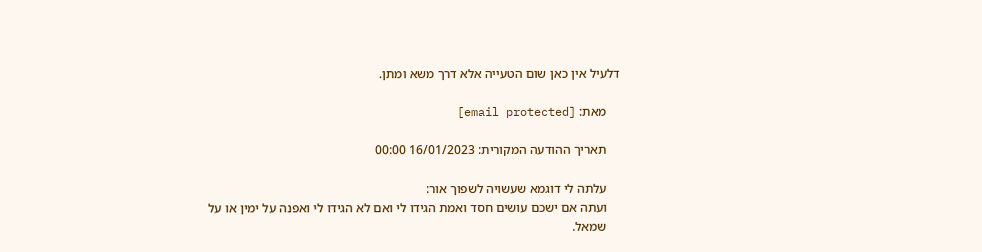דלעיל אין כאן שום הטעייה אלא דרך משא ומתן.

    מאת: [email protected]

    תאריך ההודעה המקורית: 16/01/2023 00:00

    עלתה לי דוגמא שעשויה לשפוך אור:
    ועתה אם ישכם עושים חסד ואמת הגידו לי ואם לא הגידו לי ואפנה על ימין או על
    שמאל.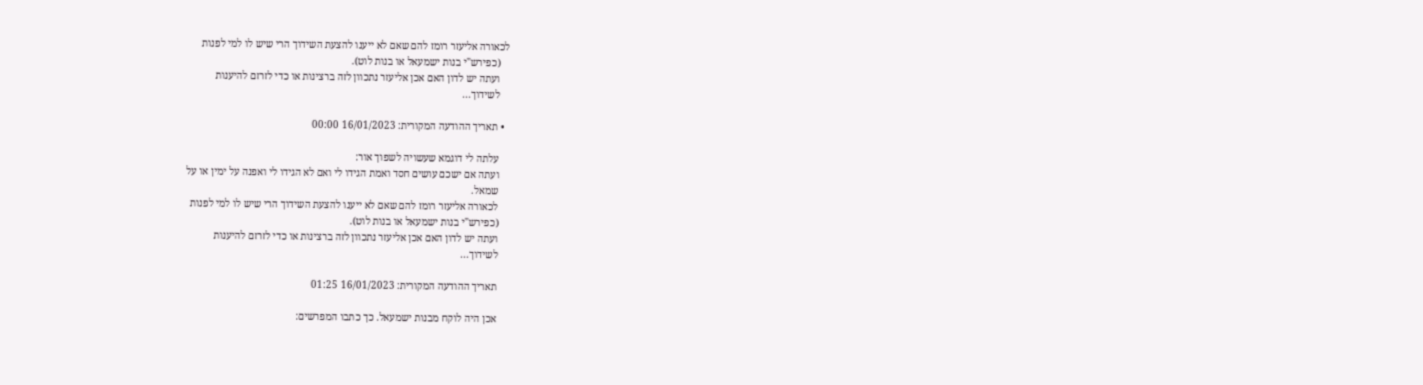לכאורה אליעזר רומז להם שאם לא ייענו להצעת השידוך הרי שיש לו למי לפנות
    (כפירש"י בנות ישמעאל או בנות לוט).
    ועתה יש לדון האם אכן אליעזר נתכוון לזה ברצינות או כדי לזרזם להיענות
    לשידוך...

  • תאריך ההודעה המקורית: 16/01/2023 00:00

    עלתה לי דוגמא שעשויה לשפוך אור:
    ועתה אם ישכם עושים חסד ואמת הגידו לי ואם לא הגידו לי ואפנה על ימין או על
    שמאל.
    לכאורה אליעזר רומז להם שאם לא ייענו להצעת השידוך הרי שיש לו למי לפנות
    (כפירש"י בנות ישמעאל או בנות לוט).
    ועתה יש לדון האם אכן אליעזר נתכוון לזה ברצינות או כדי לזרזם להיענות
    לשידוך...

    תאריך ההודעה המקורית: 16/01/2023 01:25

    אכן היה לוקח מבנות ישמעאל. כך כתבו המפרשים: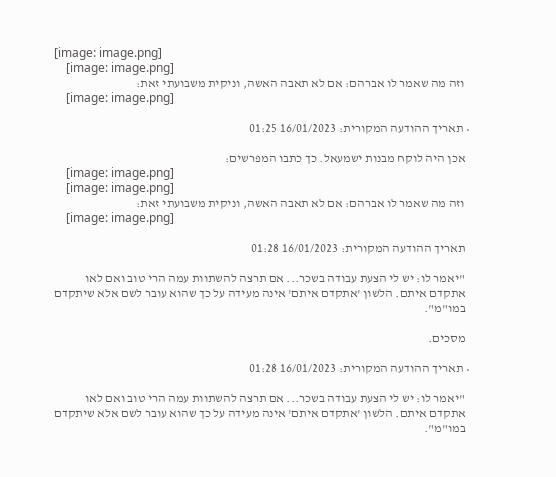[image: image.png]
    [image: image.png]
    וזה מה שאמר לו אברהם: אם לא תאבה האשה, וניקית משבועתי זאת:
    [image: image.png]

  • תאריך ההודעה המקורית: 16/01/2023 01:25

    אכן היה לוקח מבנות ישמעאל. כך כתבו המפרשים:
    [image: image.png]
    [image: image.png]
    וזה מה שאמר לו אברהם: אם לא תאבה האשה, וניקית משבועתי זאת:
    [image: image.png]

    תאריך ההודעה המקורית: 16/01/2023 01:28

    "יאמר לו: יש לי הצעת עבודה בשכר... אם תרצה להשתוות עמה הרי טוב ואם לאו
    אתקדם איתם. הלשון 'אתקדם איתם' אינה מעידה על כך שהוא עובר לשם אלא שיתקדם
    במו"מ".

    מסכים.

  • תאריך ההודעה המקורית: 16/01/2023 01:28

    "יאמר לו: יש לי הצעת עבודה בשכר... אם תרצה להשתוות עמה הרי טוב ואם לאו
    אתקדם איתם. הלשון 'אתקדם איתם' אינה מעידה על כך שהוא עובר לשם אלא שיתקדם
    במו"מ".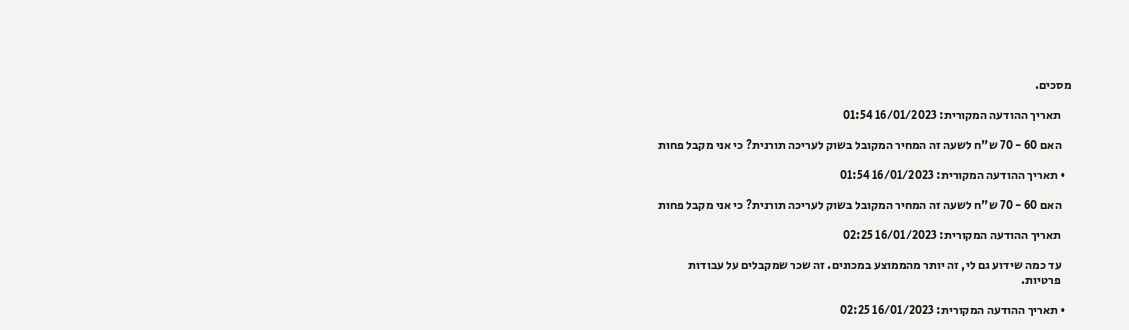מסכים.

    תאריך ההודעה המקורית: 16/01/2023 01:54

    האם 60 - 70 ש"ח לשעה זה המחיר המקובל בשוק לעריכה תורנית? כי אני מקבל פחות

  • תאריך ההודעה המקורית: 16/01/2023 01:54

    האם 60 - 70 ש"ח לשעה זה המחיר המקובל בשוק לעריכה תורנית? כי אני מקבל פחות

    תאריך ההודעה המקורית: 16/01/2023 02:25

    עד כמה שידוע גם לי, זה יותר מהממוצע במכונים. זה שכר שמקבלים על עבודות
    פרטיות.

  • תאריך ההודעה המקורית: 16/01/2023 02:25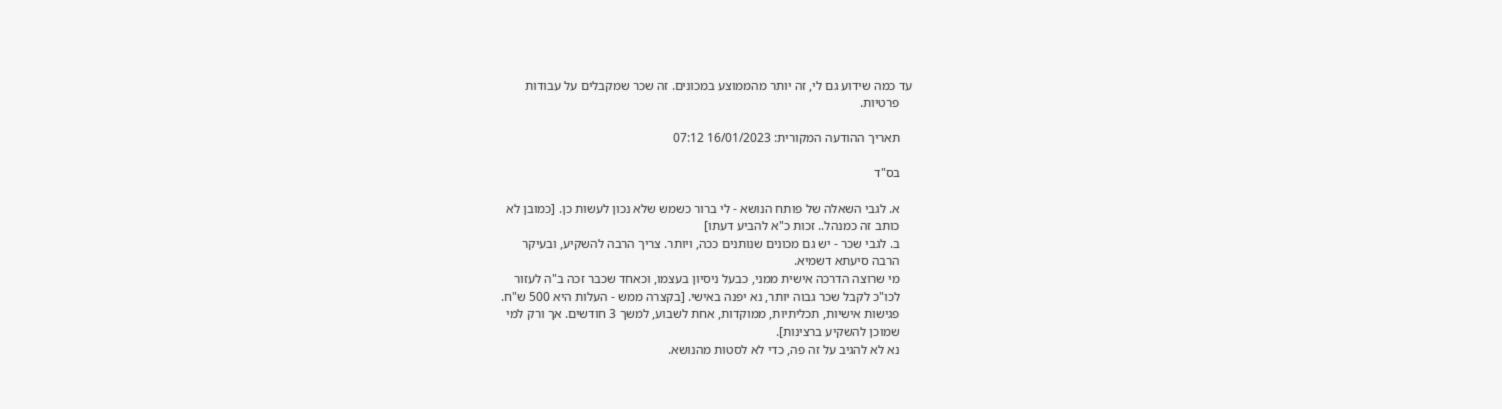עד כמה שידוע גם לי, זה יותר מהממוצע במכונים. זה שכר שמקבלים על עבודות
    פרטיות.

    תאריך ההודעה המקורית: 16/01/2023 07:12

    בס"ד

    א. לגבי השאלה של פותח הנושא - לי ברור כשמש שלא נכון לעשות כן. [כמובן לא
    כותב זה כמנהל.. זכות כ"א להביע דעתו]
    ב. לגבי שכר - יש גם מכונים שנותנים ככה, ויותר. צריך הרבה להשקיע, ובעיקר
    הרבה סיעתא דשמיא.
    מי שרוצה הדרכה אישית ממני, כבעל ניסיון בעצמו, וכאחד שכבר זכה ב"ה לעזור
    לכו"כ לקבל שכר גבוה יותר, נא יפנה באישי. [בקצרה ממש - העלות היא 500 ש"ח.
    פגישות אישיות, תכליתיות, ממוקדות, אחת לשבוע, למשך 3 חודשים. אך ורק למי
    שמוכן להשקיע ברצינות].
    נא לא להגיב על זה פה, כדי לא לסטות מהנושא.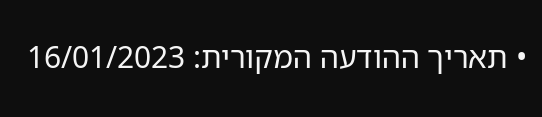• תאריך ההודעה המקורית: 16/01/2023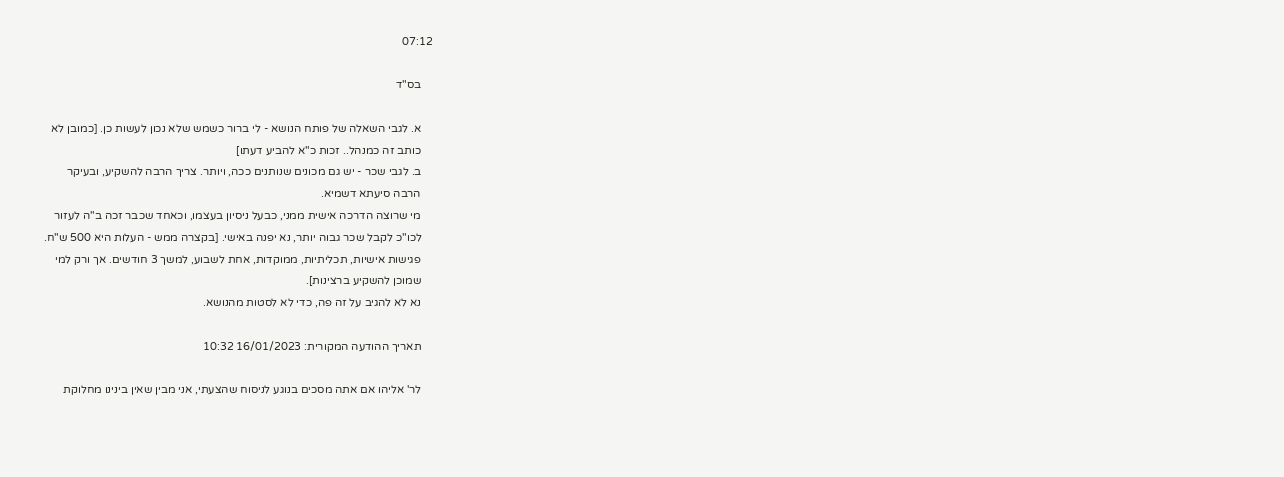07:12

    בס"ד

    א. לגבי השאלה של פותח הנושא - לי ברור כשמש שלא נכון לעשות כן. [כמובן לא
    כותב זה כמנהל.. זכות כ"א להביע דעתו]
    ב. לגבי שכר - יש גם מכונים שנותנים ככה, ויותר. צריך הרבה להשקיע, ובעיקר
    הרבה סיעתא דשמיא.
    מי שרוצה הדרכה אישית ממני, כבעל ניסיון בעצמו, וכאחד שכבר זכה ב"ה לעזור
    לכו"כ לקבל שכר גבוה יותר, נא יפנה באישי. [בקצרה ממש - העלות היא 500 ש"ח.
    פגישות אישיות, תכליתיות, ממוקדות, אחת לשבוע, למשך 3 חודשים. אך ורק למי
    שמוכן להשקיע ברצינות].
    נא לא להגיב על זה פה, כדי לא לסטות מהנושא.

    תאריך ההודעה המקורית: 16/01/2023 10:32

    לר' אליהו אם אתה מסכים בנוגע לניסוח שהצעתי, אני מבין שאין בינינו מחלוקת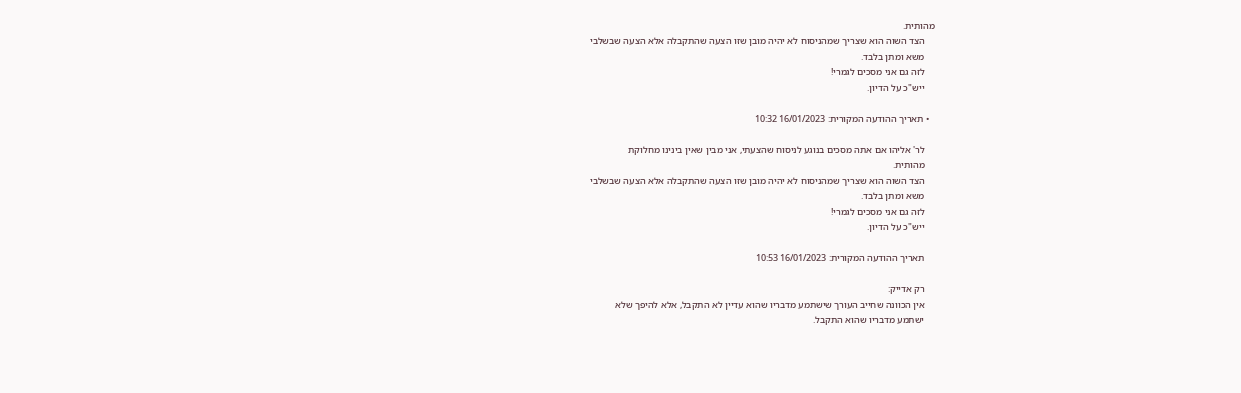מהותית.
    הצד השוה הוא שצריך שמהניסוח לא יהיה מובן שזו הצעה שהתקבלה אלא הצעה שבשלבי
    משא ומתן בלבד.
    לזה גם אני מסכים לגמרי!
    ייש"כ על הדיון.

  • תאריך ההודעה המקורית: 16/01/2023 10:32

    לר' אליהו אם אתה מסכים בנוגע לניסוח שהצעתי, אני מבין שאין בינינו מחלוקת
    מהותית.
    הצד השוה הוא שצריך שמהניסוח לא יהיה מובן שזו הצעה שהתקבלה אלא הצעה שבשלבי
    משא ומתן בלבד.
    לזה גם אני מסכים לגמרי!
    ייש"כ על הדיון.

    תאריך ההודעה המקורית: 16/01/2023 10:53

    רק אדייק:
    אין הכוונה שחייב העורך שישתמע מדבריו שהוא עדיין לא התקבל, אלא להיפך שלא
    ישתמע מדבריו שהוא התקבל.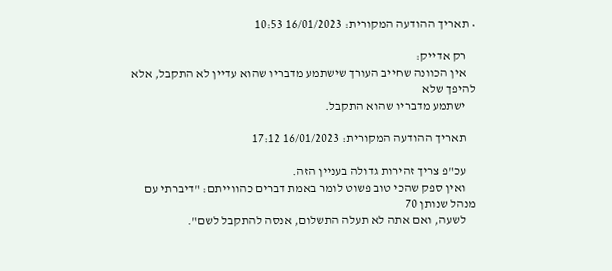• תאריך ההודעה המקורית: 16/01/2023 10:53

    רק אדייק:
    אין הכוונה שחייב העורך שישתמע מדבריו שהוא עדיין לא התקבל, אלא להיפך שלא
    ישתמע מדבריו שהוא התקבל.

    תאריך ההודעה המקורית: 16/01/2023 17:12

    עכ"פ צריך זהירות גדולה בעניין הזה.
    ואין ספק שהכי טוב פשוט לומר באמת דברים כהווייתם: "דיברתי עם מנהל שנותן 70
    לשעה, ואם אתה לא תעלה התשלום, אנסה להתקבל לשם".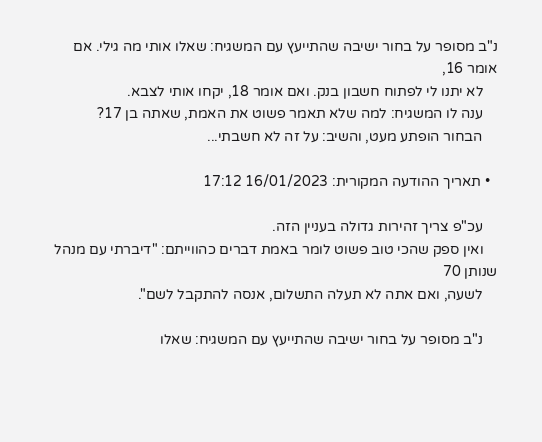נ"ב מסופר על בחור ישיבה שהתייעץ עם המשגיח: שאלו אותי מה גילי. אם אומר 16,
    לא יתנו לי לפתוח חשבון בנק. ואם אומר 18, יקחו אותי לצבא.
    ענה לו המשגיח: למה שלא תאמר פשוט את האמת, שאתה בן 17?
    הבחור הופתע מעט, והשיב: על זה לא חשבתי...

  • תאריך ההודעה המקורית: 16/01/2023 17:12

    עכ"פ צריך זהירות גדולה בעניין הזה.
    ואין ספק שהכי טוב פשוט לומר באמת דברים כהווייתם: "דיברתי עם מנהל שנותן 70
    לשעה, ואם אתה לא תעלה התשלום, אנסה להתקבל לשם".

    נ"ב מסופר על בחור ישיבה שהתייעץ עם המשגיח: שאלו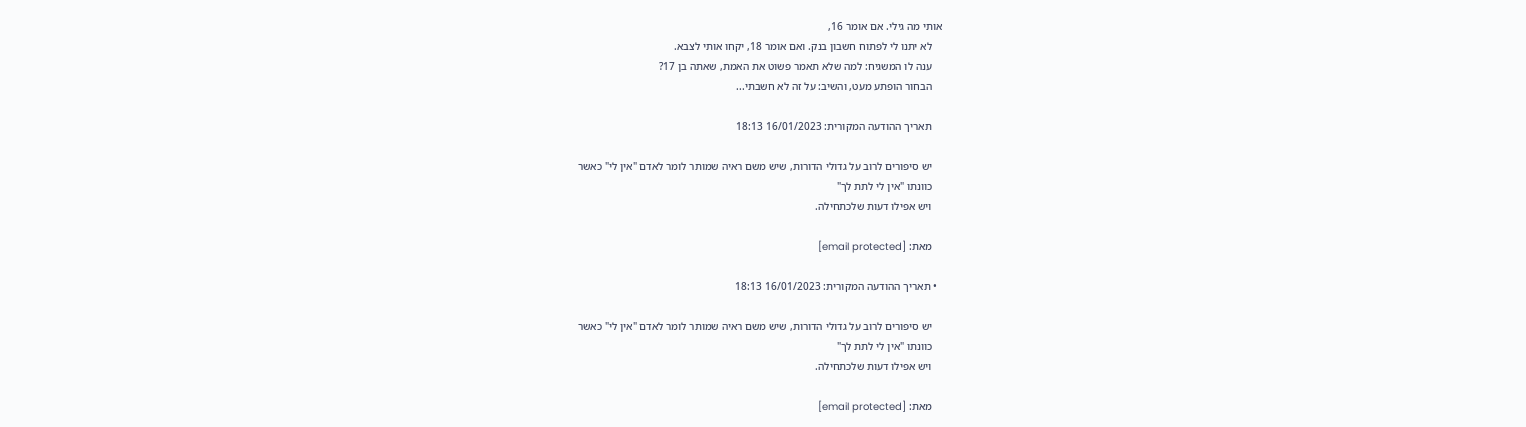אותי מה גילי. אם אומר 16,
    לא יתנו לי לפתוח חשבון בנק. ואם אומר 18, יקחו אותי לצבא.
    ענה לו המשגיח: למה שלא תאמר פשוט את האמת, שאתה בן 17?
    הבחור הופתע מעט, והשיב: על זה לא חשבתי...

    תאריך ההודעה המקורית: 16/01/2023 18:13

    יש סיפורים לרוב על גדולי הדורות, שיש משם ראיה שמותר לומר לאדם "אין לי" כאשר
    כוונתו "אין לי לתת לך"
    ויש אפילו דעות שלכתחילה.

    מאת: [email protected]

  • תאריך ההודעה המקורית: 16/01/2023 18:13

    יש סיפורים לרוב על גדולי הדורות, שיש משם ראיה שמותר לומר לאדם "אין לי" כאשר
    כוונתו "אין לי לתת לך"
    ויש אפילו דעות שלכתחילה.

    מאת: [email protected]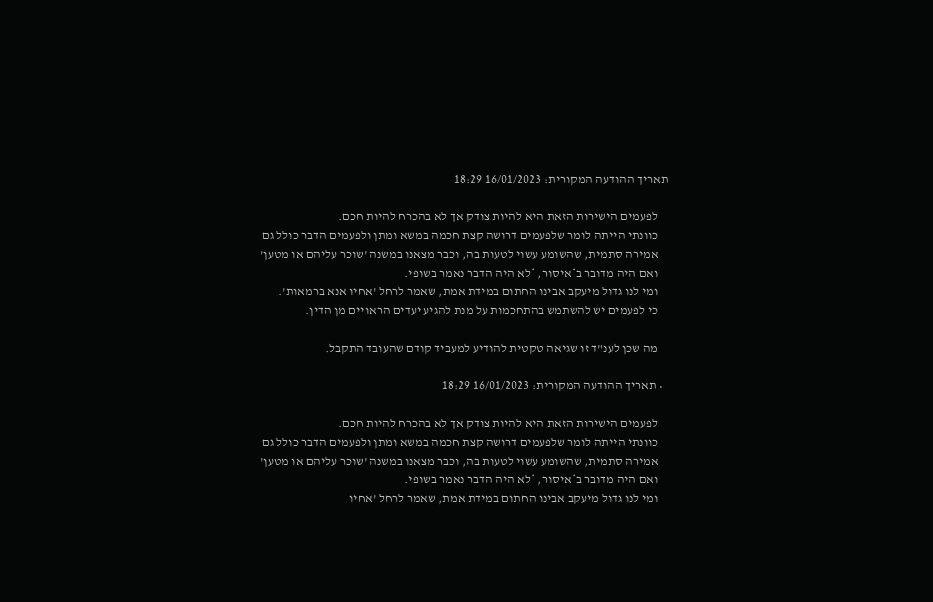תאריך ההודעה המקורית: 16/01/2023 18:29

    לפעמים הישירות הזאת היא להיות צודק אך לא בהכרח להיות חכם.
    כוונתי הייתה לומר שלפעמים דרושה קצת חכמה במשא ומתן ולפעמים הדבר כולל גם
    אמירה סתמית, שהשומע עשוי לטעות בה, וכבר מצאנו במשנה 'שוכר עליהם או מטען'
    ואם היה מדובר ב*איסור, *לא היה הדבר נאמר בשופי.
    ומי לנו גדול מיעקב אבינו החתום במידת אמת, שאמר לרחל 'אחיו אנא ברמאות'.
    כי לפעמים יש להשתמש בהתחכמות על מנת להגיע יעדים הראויים מן הדין.

    מה שכן לענ"ד זו שגיאה טקטית להודיע למעביד קודם שהעובד התקבל.

  • תאריך ההודעה המקורית: 16/01/2023 18:29

    לפעמים הישירות הזאת היא להיות צודק אך לא בהכרח להיות חכם.
    כוונתי הייתה לומר שלפעמים דרושה קצת חכמה במשא ומתן ולפעמים הדבר כולל גם
    אמירה סתמית, שהשומע עשוי לטעות בה, וכבר מצאנו במשנה 'שוכר עליהם או מטען'
    ואם היה מדובר ב*איסור, *לא היה הדבר נאמר בשופי.
    ומי לנו גדול מיעקב אבינו החתום במידת אמת, שאמר לרחל 'אחיו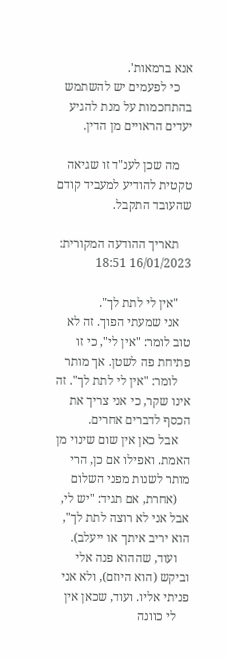אנא ברמאות'.
    כי לפעמים יש להשתמש בהתחכמות על מנת להגיע יעדים הראויים מן הדין.

    מה שכן לענ"ד זו שגיאה טקטית להודיע למעביד קודם שהעובד התקבל.

    תאריך ההודעה המקורית: 16/01/2023 18:51

    "אין לי לתת לך".
    אני שמעתי הפוך. זה לא טוב לומר: "אין לי", כי זו פתיחת פה לשטן. אך מותר
    לומר: "אין לי לתת לך". זה אינו שקר, כי אני צריך את הכסף לדברים אחרים.
    אבל כאן אין שום שינוי מן האמת. ואפילו אם כן, הרי מותר לשנות מפני השלום
    (אחרת, אם תגיד: "יש לי, אבל אני לא רוצה לתת לך", הוא יריב איתך או ייעלב).
    ועוד, שההוא פנה אלי וביקש (הוא היוזם), ולא אני פניתי אליו. ועוד, שכאן אין
    לי כוונה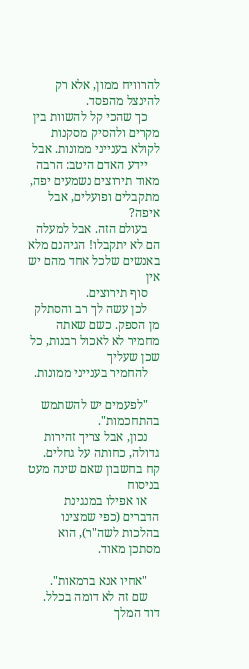להרוויח ממון, אלא רק להינצל מהפסד.
    כך שהכי קל להשוות בין מקרים ולהסיק מסקנות לקולא בענייני ממונות. אבל
    יידע האדם היטב: הרבה מאוד תירוצים נשמעים יפה, מתקבלים ופועלים, אבל איפה?
    בעולם הזה. אבל למעלה הם לא יתקבלו! הגיהנם מלא באנשים שלכל אחד מהם יש אין
    סוף תירוצים.
    לכן עשה לך רב והסתלק מן הספק. כשם שאתה מחמיר לא לאכול רבנות, כל שכן שעליך
    להחמיר בענייני ממונות.

    "לפעמים יש להשתמש בהתחכמות".
    נכון, אבל צריך זהירות גדולה, כחותה על גחלים. קח בחשבון שאם שינה מעט בניסוח
    או אפילו במנגינת הדברים (כפי שמצינו בהלכות לשה"ר), הוא מסתכן מאוד.

    "אחיו אנא ברמאות".
    שם זה לא דומה בכלל. דוד המלך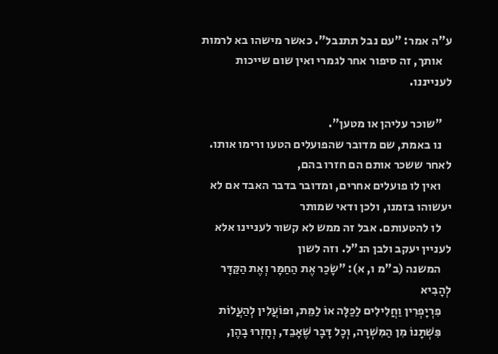ע"ה אמר: "עם נבל תתנבל". כאשר מישהו בא לרמות
    אותך, זה סיפור אחר לגמרי ואין שום שייכות לענייננו.

    "שוכר עליהן או מטען".
    נו באמת, שם מדובר שהפועלים הטעו ורימו אותו. לאחר ששכר אותם הם חזרו בהם,
    ואין לו פועלים אחרים, ומדובר בדבר האבד אם לא יעשוהו בזמנו, ולכן ודאי שמותר
    לו להטעותם. אבל זה ממש לא קשור לעניינו אלא לעניין יעקב ולבן הנ"ל. וזה לשון
    המשנה (ב"מ ו, א): "שָׂכַר אֶת הַחַמָּר וְאֶת הַקַּדָּר לְהָבִיא
    פִרְיָפְרִין וַחֲלִילִים לַכַּלָּה אוֹ לַמֵּת, וּפוֹעֲלִין לְהַעֲלוֹת
    פִּשְׁתָּנוֹ מִן הַמִּשְׁרָה, וְכָל דָּבָר שֶׁאָבֵד, וְחָזְרוּ בָהֶן,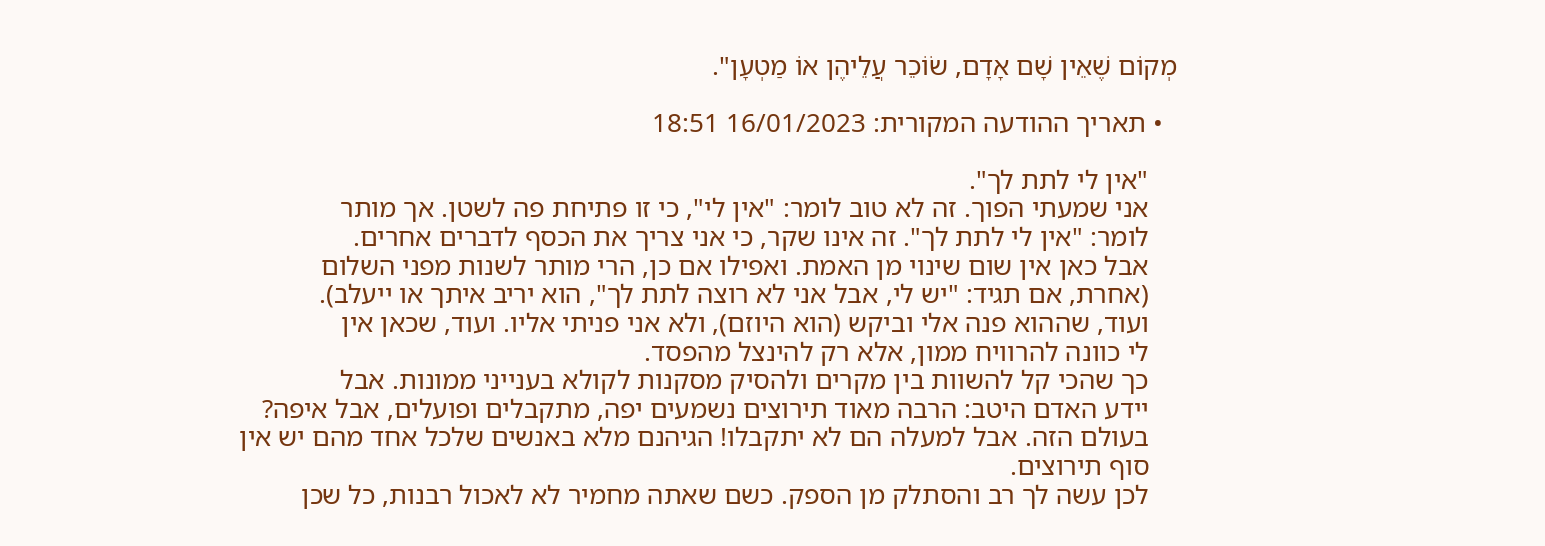מְקוֹם שֶׁאֵין שָׁם אָדָם, שׂוֹכֵר עֲלֵיהֶן אוֹ מַטְעָן".

  • תאריך ההודעה המקורית: 16/01/2023 18:51

    "אין לי לתת לך".
    אני שמעתי הפוך. זה לא טוב לומר: "אין לי", כי זו פתיחת פה לשטן. אך מותר
    לומר: "אין לי לתת לך". זה אינו שקר, כי אני צריך את הכסף לדברים אחרים.
    אבל כאן אין שום שינוי מן האמת. ואפילו אם כן, הרי מותר לשנות מפני השלום
    (אחרת, אם תגיד: "יש לי, אבל אני לא רוצה לתת לך", הוא יריב איתך או ייעלב).
    ועוד, שההוא פנה אלי וביקש (הוא היוזם), ולא אני פניתי אליו. ועוד, שכאן אין
    לי כוונה להרוויח ממון, אלא רק להינצל מהפסד.
    כך שהכי קל להשוות בין מקרים ולהסיק מסקנות לקולא בענייני ממונות. אבל
    יידע האדם היטב: הרבה מאוד תירוצים נשמעים יפה, מתקבלים ופועלים, אבל איפה?
    בעולם הזה. אבל למעלה הם לא יתקבלו! הגיהנם מלא באנשים שלכל אחד מהם יש אין
    סוף תירוצים.
    לכן עשה לך רב והסתלק מן הספק. כשם שאתה מחמיר לא לאכול רבנות, כל שכן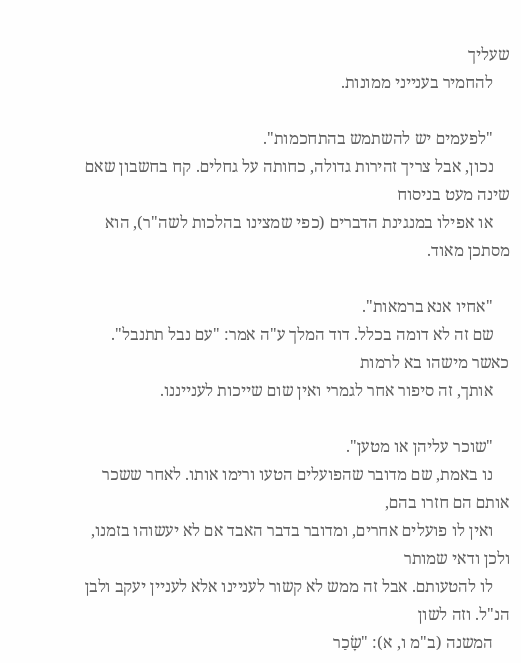שעליך
    להחמיר בענייני ממונות.

    "לפעמים יש להשתמש בהתחכמות".
    נכון, אבל צריך זהירות גדולה, כחותה על גחלים. קח בחשבון שאם שינה מעט בניסוח
    או אפילו במנגינת הדברים (כפי שמצינו בהלכות לשה"ר), הוא מסתכן מאוד.

    "אחיו אנא ברמאות".
    שם זה לא דומה בכלל. דוד המלך ע"ה אמר: "עם נבל תתנבל". כאשר מישהו בא לרמות
    אותך, זה סיפור אחר לגמרי ואין שום שייכות לענייננו.

    "שוכר עליהן או מטען".
    נו באמת, שם מדובר שהפועלים הטעו ורימו אותו. לאחר ששכר אותם הם חזרו בהם,
    ואין לו פועלים אחרים, ומדובר בדבר האבד אם לא יעשוהו בזמנו, ולכן ודאי שמותר
    לו להטעותם. אבל זה ממש לא קשור לעניינו אלא לעניין יעקב ולבן הנ"ל. וזה לשון
    המשנה (ב"מ ו, א): "שָׂכַר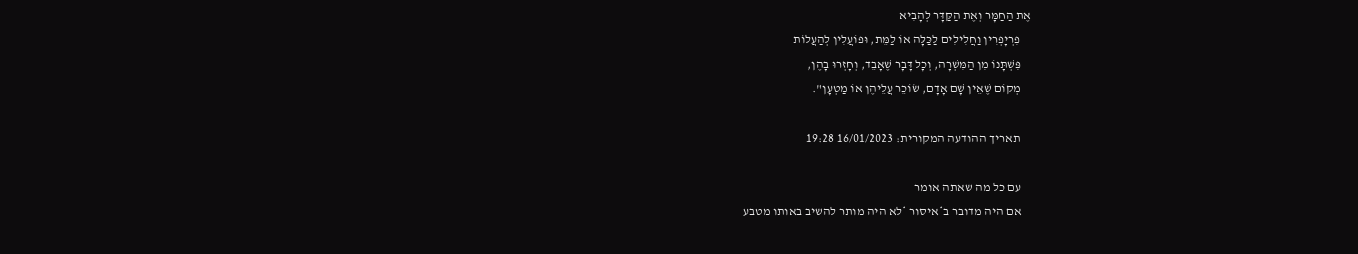אֶת הַחַמָּר וְאֶת הַקַּדָּר לְהָבִיא
    פִרְיָפְרִין וַחֲלִילִים לַכַּלָּה אוֹ לַמֵּת, וּפוֹעֲלִין לְהַעֲלוֹת
    פִּשְׁתָּנוֹ מִן הַמִּשְׁרָה, וְכָל דָּבָר שֶׁאָבֵד, וְחָזְרוּ בָהֶן,
    מְקוֹם שֶׁאֵין שָׁם אָדָם, שׂוֹכֵר עֲלֵיהֶן אוֹ מַטְעָן".

    תאריך ההודעה המקורית: 16/01/2023 19:28

    עם כל מה שאתה אומר
    אם היה מדובר ב*איסור *לא היה מותר להשיב באותו מטבע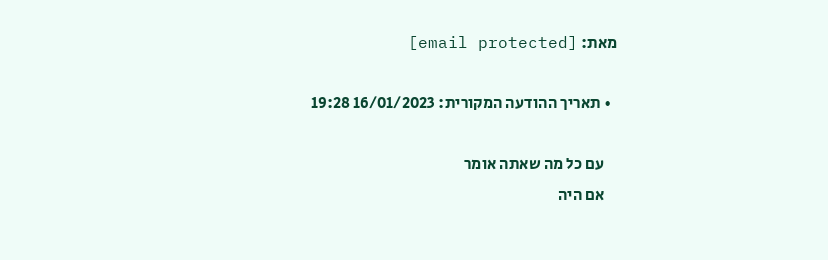מאת: [email protected]

  • תאריך ההודעה המקורית: 16/01/2023 19:28

    עם כל מה שאתה אומר
    אם היה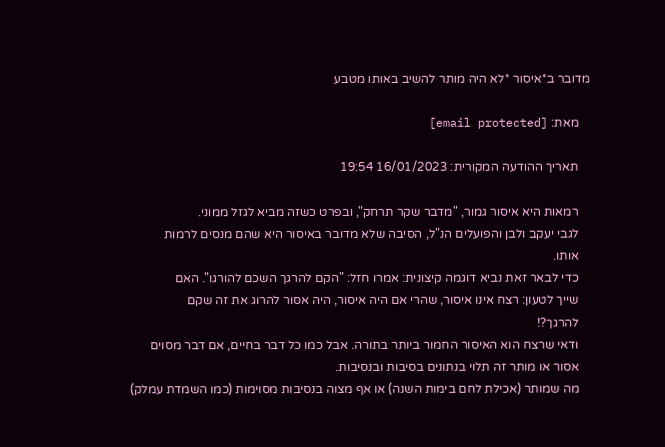מדובר ב*איסור *לא היה מותר להשיב באותו מטבע

    מאת: [email protected]

    תאריך ההודעה המקורית: 16/01/2023 19:54

    רמאות היא איסור גמור, "מדבר שקר תרחק", ובפרט כשזה מביא לגזל ממוני.
    לגבי יעקב ולבן והפועלים הנ"ל, הסיבה שלא מדובר באיסור היא שהם מנסים לרמות
    אותו.
    כדי לבאר זאת נביא דוגמה קיצונית: אמרו חזל: "הקם להרגך השכם להורגו". האם
    שייך לטעון: רצח אינו איסור, שהרי אם היה איסור, היה אסור להרוג את זה שקם
    להרגך?!
    ודאי שרצח הוא האיסור החמור ביותר בתורה. אבל כמו כל דבר בחיים, אם דבר מסוים
    אסור או מותר זה תלוי בנתונים בסיבות ובנסיבות.
    מה שמותר (אכילת לחם בימות השנה) או אף מצוה בנסיבות מסוימות (כמו השמדת עמלק)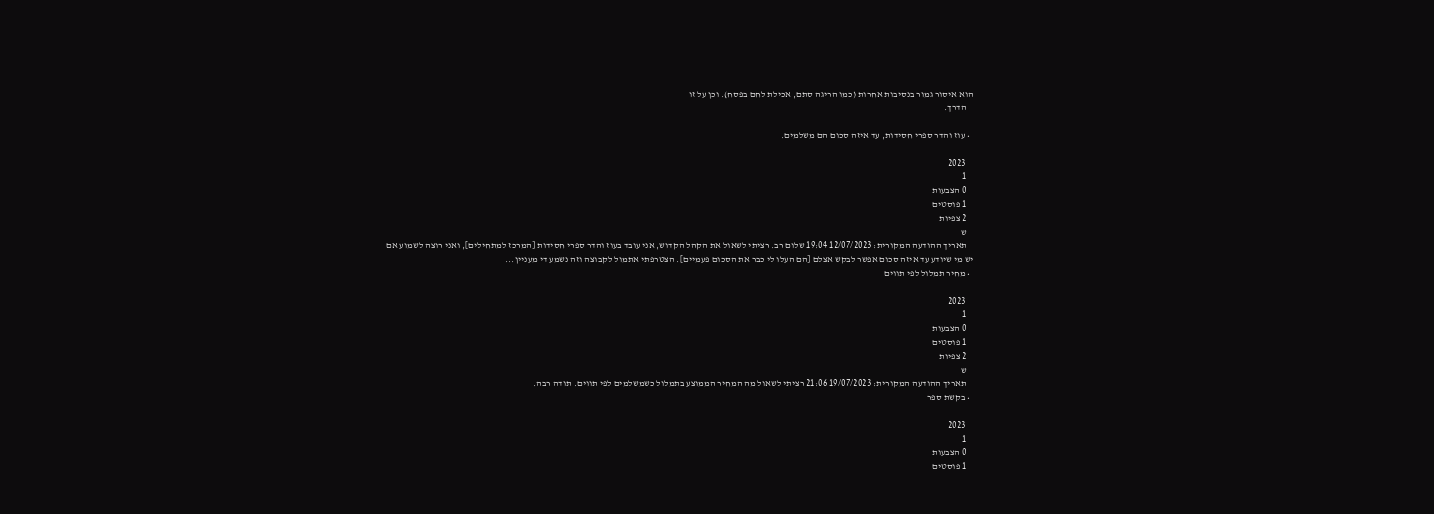הוא איסור גמור בנסיבות אחרות (כמו הריגה סתם, אכילת לחם בפסח). וכן על זו
    הדרך.

  • עוז והדר ספרי חסידות, עד איזה סכום הם משלמים.

    2023
    1
    0 הצבעות
    1 פוסטים
    2 צפיות
    ש
    תאריך ההודעה המקורית: 12/07/2023 19:04 שלום רב. רציתי לשאול את הקהל הקדוש, אני עובד בעוז והדר ספרי חסידות [המרכז למתחילים], ואני רוצה לשמוע אם יש מי שיודע עד איזה סכום אפשר לבקש אצלם [הם העלו לי כבר את הסכום פעמיים]. הצטרפתי אתמול לקבוצה וזה נשמע די מעניין...
  • מחיר תמלול לפי תווים

    2023
    1
    0 הצבעות
    1 פוסטים
    2 צפיות
    ש
    תאריך ההודעה המקורית: 19/07/2023 21:06 רציתי לשאול מה המחיר הממוצע בתמלול כשמשלמים לפי תווים. תודה רבה.
  • בקשת ספר

    2023
    1
    0 הצבעות
    1 פוסטים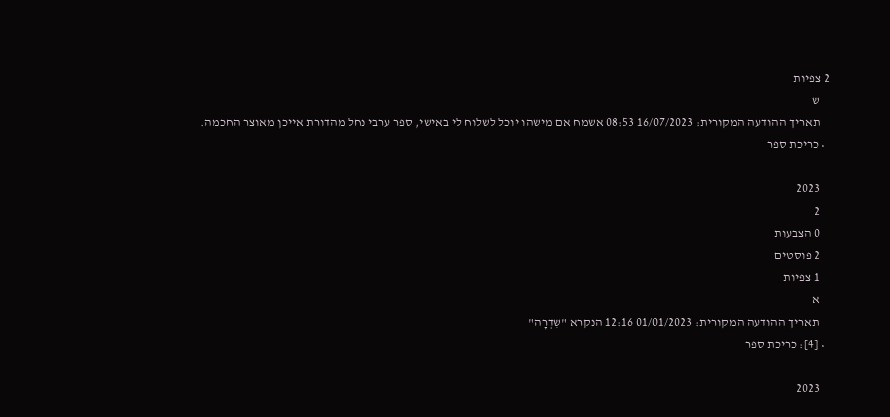2 צפיות
    ש
    תאריך ההודעה המקורית: 16/07/2023 08:53 אשמח אם מישהו יוכל לשלוח לי באישי, ספר ערבי נחל מהדורת אייכן מאוצר החכמה.
  • כריכת ספר

    2023
    2
    0 הצבעות
    2 פוסטים
    1 צפיות
    א
    תאריך ההודעה המקורית: 01/01/2023 12:16 הנקרא "שִדְרָה"
  • [4]: כריכת ספר

    2023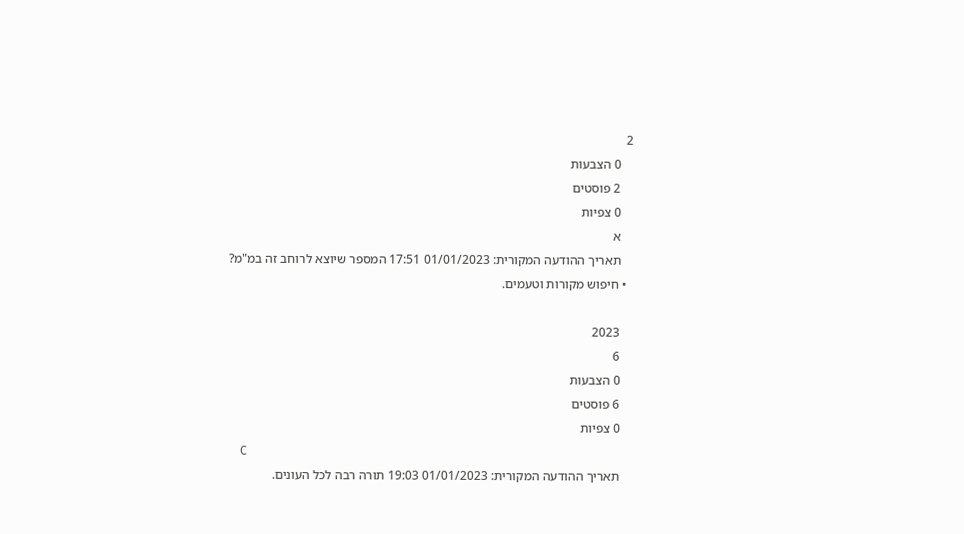2
    0 הצבעות
    2 פוסטים
    0 צפיות
    א
    תאריך ההודעה המקורית: 01/01/2023 17:51 המספר שיוצא לרוחב זה במ"מ?
  • חיפוש מקורות וטעמים.

    2023
    6
    0 הצבעות
    6 פוסטים
    0 צפיות
    C
    תאריך ההודעה המקורית: 01/01/2023 19:03 תורה רבה לכל העונים.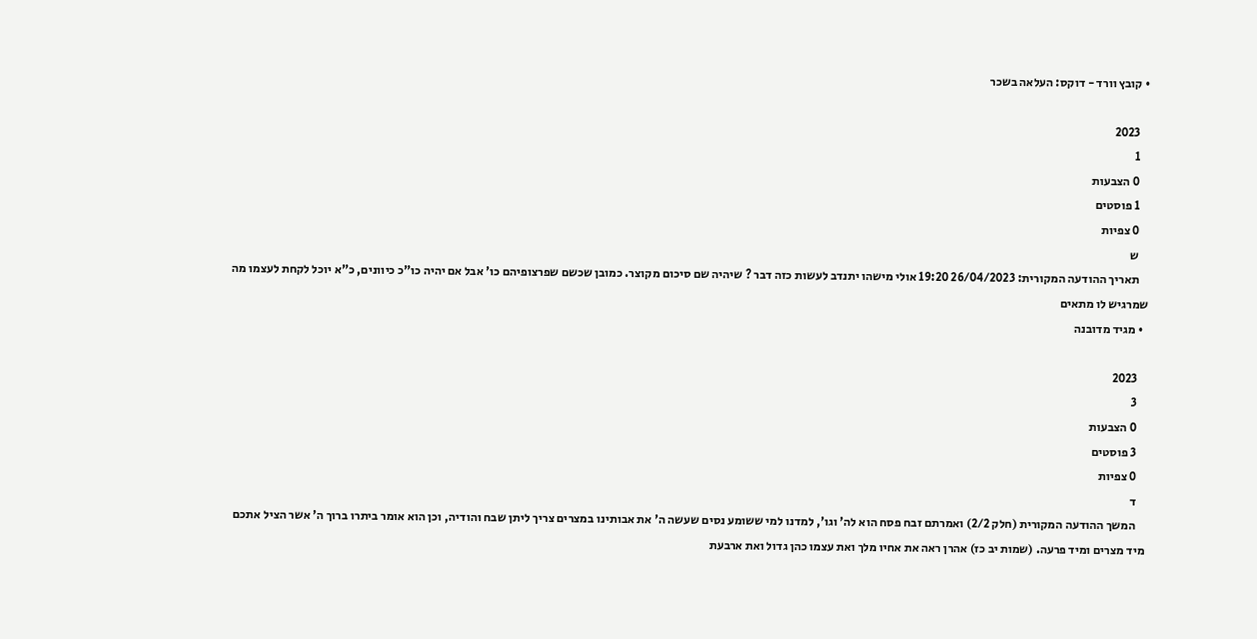• קובץ וורד - דוקס: העלאה בשכר

    2023
    1
    0 הצבעות
    1 פוסטים
    0 צפיות
    ש
    תאריך ההודעה המקורית: 26/04/2023 19:20 אולי מישהו יתנדב לעשות כזה דבר ? שיהיה שם סיכום מקוצר. כמובן שכשם שפרצופיהם כו' אבל אם יהיה כו"כ כיוונים, כ"א יוכל לקחת לעצמו מה שמרגיש לו מתאים
  • מגיד מדובנה

    2023
    3
    0 הצבעות
    3 פוסטים
    0 צפיות
    ד
    המשך ההודעה המקורית (חלק 2/2) ואמרתם זבח פסח הוא לה' וגו', למדנו למי ששומע נסים שעשה ה' את אבותינו במצרים צריך ליתן שבח והודיה, וכן הוא אומר ביתרו ברוך ה' אשר הציל אתכם מיד מצרים ומיד פרעה. (שמות יב כז) אהרן ראה את אחיו מלך ואת עצמו כהן גדול ואת ארבעת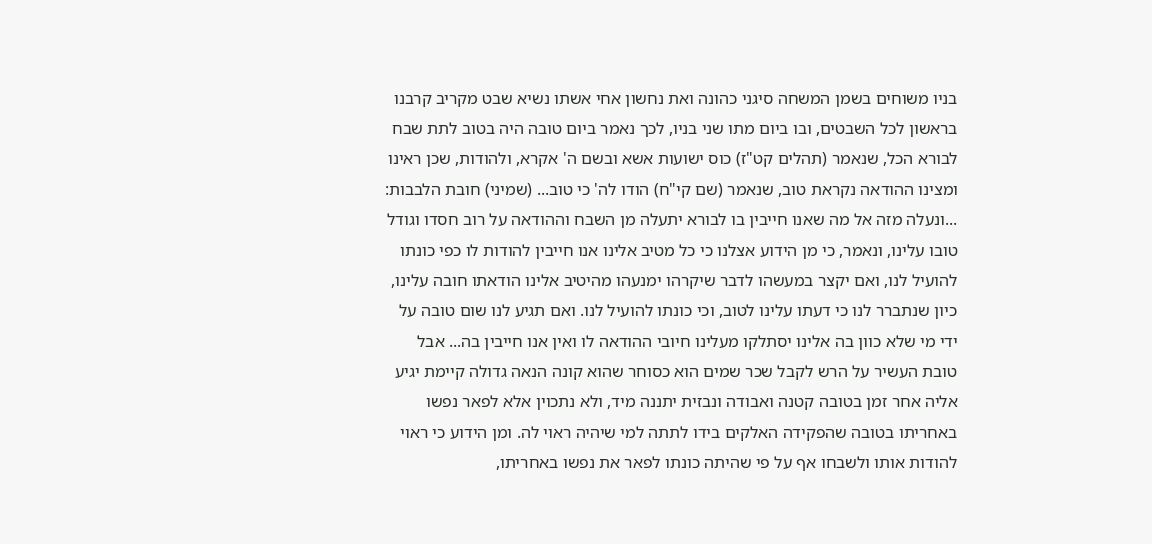בניו משוחים בשמן המשחה סיגני כהונה ואת נחשון אחי אשתו נשיא שבט מקריב קרבנו בראשון לכל השבטים, ובו ביום מתו שני בניו, לכך נאמר ביום טובה היה בטוב לתת שבח לבורא הכל, שנאמר (תהלים קט"ז) כוס ישועות אשא ובשם ה' אקרא, ולהודות, שכן ראינו ומצינו ההודאה נקראת טוב, שנאמר (שם קי"ח) הודו לה' כי טוב... (שמיני) חובת הלבבות: ...ונעלה מזה אל מה שאנו חייבין בו לבורא יתעלה מן השבח וההודאה על רוב חסדו וגודל טובו עלינו, ונאמר, כי מן הידוע אצלנו כי כל מטיב אלינו אנו חייבין להודות לו כפי כונתו להועיל לנו, ואם יקצר במעשהו לדבר שיקרהו ימנעהו מהיטיב אלינו הודאתו חובה עלינו, כיון שנתברר לנו כי דעתו עלינו לטוב, וכי כונתו להועיל לנו. ואם תגיע לנו שום טובה על ידי מי שלא כוון בה אלינו יסתלקו מעלינו חיובי ההודאה לו ואין אנו חייבין בה... אבל טובת העשיר על הרש לקבל שכר שמים הוא כסוחר שהוא קונה הנאה גדולה קיימת יגיע אליה אחר זמן בטובה קטנה ואבודה ונבזית יתננה מיד, ולא נתכוין אלא לפאר נפשו באחריתו בטובה שהפקידה האלקים בידו לתתה למי שיהיה ראוי לה. ומן הידוע כי ראוי להודות אותו ולשבחו אף על פי שהיתה כונתו לפאר את נפשו באחריתו,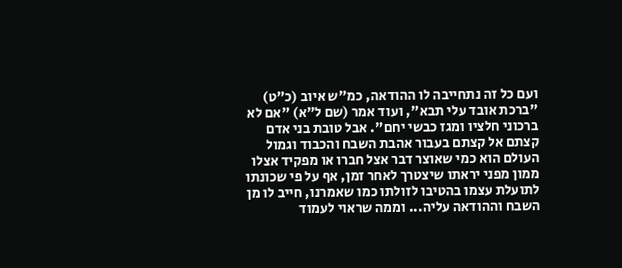ועם כל זה נתחייבה לו ההודאה, כמ"ש איוב (כ"ט) "ברכת אובד עלי תבא", ועוד אמר (שם ל"א) "אם לא ברכוני חלציו ומגז כבשי יחם". אבל טובת בני אדם קצתם אל קצתם בעבור אהבת השבח והכבוד וגמול העולם הוא כמי שאוצר דבר אצל חברו או מפקיד אצלו ממון מפני יראתו שיצטרך לאחר זמן, אף על פי שכונתו לתועלת עצמו בהטיבו לזולתו כמו שאמרנו, חייב לו מן השבח וההודאה עליה... וממה שראוי לעמוד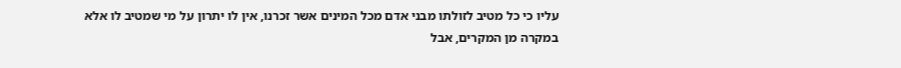עליו כי כל מטיב לזולתו מבני אדם מכל המינים אשר זכרנו, אין לו יתרון על מי שמטיב לו אלא במקרה מן המקרים, אבל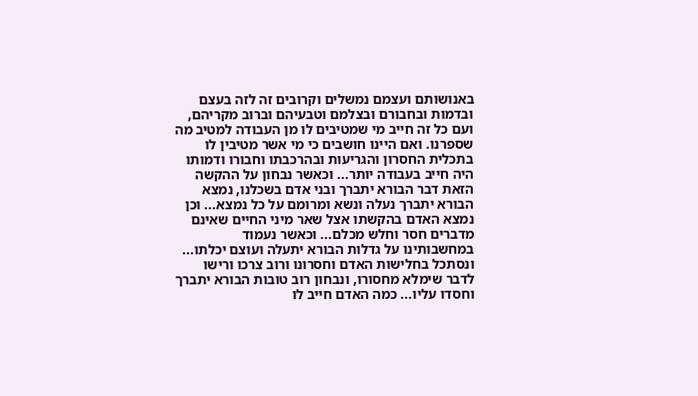באנושותם ועצמם נמשלים וקרובים זה לזה בעצם ובדמות ובחבורם ובצלמם וטבעיהם וברוב מקריהם, ועם כל זה חייב מי שמטיבים לו מן העבודה למטיב מה שספרנו. ואם היינו חושבים כי מי אשר מטיבין לו בתכלית החסרון והגריעות ובהרכבתו וחבורו ודמותו היה חייב בעבודה יותר... וכאשר נבחון על ההקשה הזאת דבר הבורא יתברך ובני אדם בשכלנו, נמצא הבורא יתברך נעלה ונשא ומרומם על כל נמצא... וכן נמצא האדם בהקשתו אצל שאר מיני החיים שאינם מדברים חסר וחלש מכלם... וכאשר נעמוד במחשבותינו על גדלות הבורא יתעלה ועוצם יכלתו... ונסתכל בחלישות האדם וחסרונו ורוב צרכו ורישו לדבר שימלא מחסורו, ונבחון רוב טובות הבורא יתברך וחסדו עליו... כמה האדם חייב לו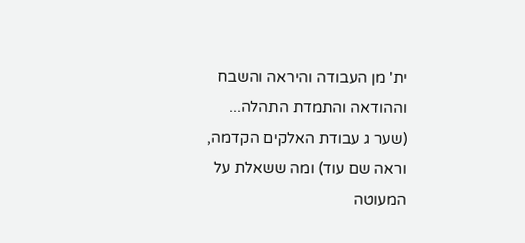ית' מן העבודה והיראה והשבח וההודאה והתמדת התהלה... (שער ג עבודת האלקים הקדמה, וראה שם עוד) ומה ששאלת על המעוטה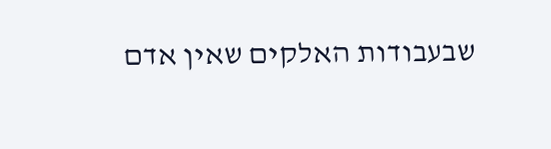שבעבודות האלקים שאין אדם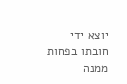יוצא ידי חובתו בפחות ממנה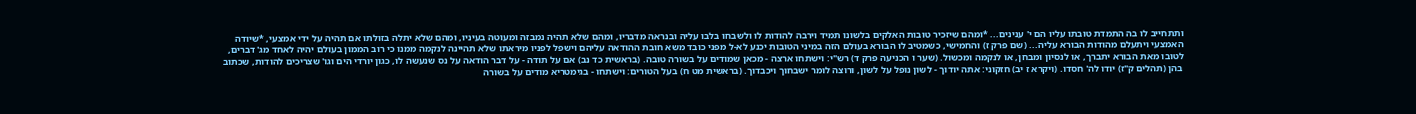ותתחייב לו בה התמדת טובתו עליו הם י' ענינים... *ומהם שיזכיר טובות האלקים בלשונו תמיד וירבה להודות לו ולשבחו בלבו עליה ובנראה מדבריו, ומהם שלא תהיה נמבזה ומעוטה בעיניו, ומהם שלא יתלה בזולתו אם תהיה על ידי אמצעי, *שיודה האמצעי ויתעלם מהודות הבורא עליה... (שם פרק ז) והחמישי, כשמטיב לו הבורא בעולם הזה במיני הטובות יכנע לא-ל מפני כובד משא חובת ההודאה עליהם וישפל לפניו מיראתו שלא תהיינה לנקמה ממנו כי רוב הממון בעולם יהיה לאחד מג' דברים, לטובו מאת הבורא יתברך, או לנסיון ומבחן, או לנקמה ומכשול. (שער ו הכניעה פרק ד) רש"י: וישתחו ארצה - מכאן שמודים על בשורה טובה. (בראשית כד נב) אם על תודה - על דבר הודאה על נס שנעשה לו, כגון יורדי הים וגו' שצריכים להודות, שכתוב בהן (תהלים ק"ז) יודו לה' חסדו. (ויקרא ז יב) חזקוני: אתה יודוך - לשון נופל על לשון, ורוצה לומר ישבחוך ויכבדוך. (בראשית מט ח) בעל הטורים: וישתחו - בגימטריא מודים על בשורה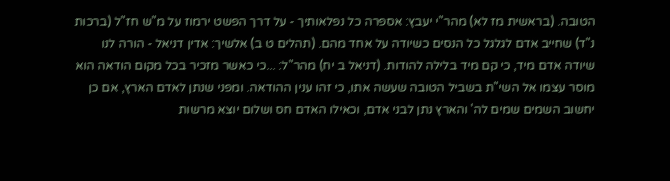הטובה. (בראשית מז לא) מהר"י יעבץ: אספרה כל נפלאותיך - על דרך הפשט ירמוז על מ"ש חז"ל (ברכות נ"ד) שחייב אדם לגלגל כל הנסים כשיודה על אחד מהם. (תהלים ט ב) אלשיך: אדין דניאל - הורה לנו שיודה אדם מיד, כי קם מיד בלילה להודות. (דניאל ב יח) מהר"ל: ...כי כאשר מזכיר בכל מקום הודאה הוא מוסר עצמו אל השי"ת בשביל הטובה שעשה אתו, כי זהו ענין ההודאה. ומפני שנתן לאדם הארץ, אם כן יחשוב השמים שמים לה' והארץ נתן לבני אדם, וכאילו האדם חס ושלום יוצא מרשות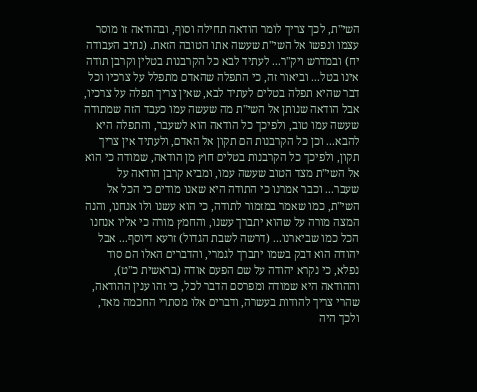השי"ת, לכך צריך לומר הודאה תחילה וסוף, ובהודאה זו מוסר עצמו ונפשו אל השי"ת שעשה אתו הטובה הזאת. (נתיב העבודה יח) ובמדרש ויק"ר... לעתיד לבא כל הקרבנות בטלין וקרבן תודה אינו בטל... וביאור זה, כי התפלה שהאדם מתפלל על צרכיו וכל דבר שהיא תפלה בטלים לעתיד לבא, שאין צריך תפלה על צרכיו, אבל הודאה שנותן אל השי"ת מה שעשה עמו כעבד הזה שמתודה שעשה עמו טוב, ולפיכך כל הודאה הוא לשעבר, והתפלה היא להבא... וכן כל הקרבנות הם תקון אל האדם, ולעתיד אין צריך תקון, ולפיכך כל הקרבנות בטלים חוץ מן הודאה, שמודה כי הוא אל השי"ת מצד הטוב שעשה עמו, ומביא קרבן הודאה על שעבר... וכבר אמרנו כי התודה היא שאנו מודים כי הכל אל השי"ת, כמו שאמר במזמור לתודה, כי הוא עשנו ולו אנחנו, והנה המצה מורה על שהוא יתברך עשנו, והחמץ מורה כי אליו אנחנו הכל כמו שביארנו... (דרשה לשבת הגדול) זרעא דיוסף... אבל יהודה הוא דבק בשמו יתברך לגמרי, והדברים האלו הם סוד נפלא, כי נקרא יהודה על שם הפעם אודה (בראשית כ"ט), וההודאה היא שמודה ומפרסם הדבר לכל, כי זהו ענין ההודאה, שהרי צריך להודות בעשרה, ודברים אלו מסתרי החכמה מאד, ולכך היה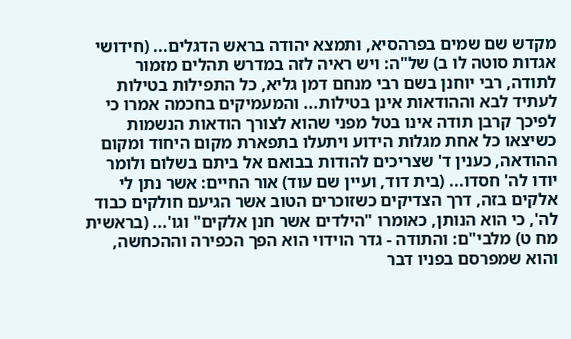מקדש שם שמים בפרהסיא, ותמצא יהודה בראש הדגלים... (חידושי אגדות סוטה לו ב) של"ה: ויש ראיה לזה במדרש תהלים מזמור לתודה, רבי יוחנן בשם רבי מנחם דמן גליא, כל התפילות בטילות לעתיד לבא וההודאות אינן בטילות... והמעמיקים בחכמה אמרו כי לפיכך קרבן תודה אינו בטל מפני שהוא לצורך הודאות הנשמות כשיצאו כל אחת מגלות הידוע ויתעלו בתפארת מקום היחוד ומקום ההודאה, כענין ד' שצריכים להודות בבואם אל ביתם בשלום ולומר יודו לה' חסדו... (בית דוד, ועיין שם עוד) אור החיים: אשר נתן לי אלקים בזה, דרך הצדיקים כשזוכרים הטוב אשר הגיעם חולקים כבוד לה', כי הוא הנותן, כאומרו "הילדים אשר חנן אלקים" וגו'... (בראשית מח ט) מלבי"ם: והתודה - גדר הוידוי הוא הפך הכפירה וההכחשה, והוא שמפרסם בפניו דבר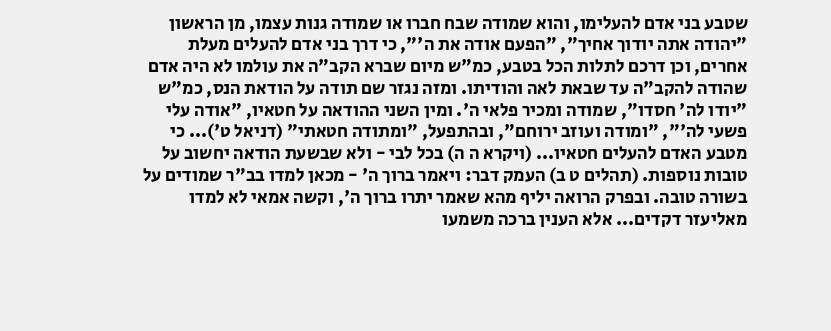שטבע בני אדם להעלימו, והוא שמודה שבח חברו או שמודה גנות עצמו, מן הראשון "יהודה אתה יודוך אחיך", "הפעם אודה את ה'", כי דרך בני אדם להעלים מעלת אחרים, וכן דרכם לתלות הכל בטבע, כמ"ש מיום שברא הקב"ה את עולמו לא היה אדם שהודה להקב"ה עד שבאת לאה והודיתו. ומזה נגזר שם תודה על הודאת הנס, כמ"ש "יודו לה' חסדו", שמודה ומכיר פלאי ה'. ומין השני ההודאה על חטאיו, "אודה עלי פשעי לה'", "ומודה ועוזב ירוחם", ובהתפעל, "ומתודה חטאתי" (דניאל ט')... כי מטבע האדם להעלים חטאיו... (ויקרא ה ה) בכל לבי - ולא שבשעת הודאה יחשוב על טובות נוספות. (תהלים ט ב) העמק דבר: ויאמר ברוך ה' - מכאן למדו בב"ר שמודים על בשורה טובה. ובפרק הרואה יליף מהא שאמר יתרו ברוך ה', וקשה אמאי לא למדו מאליעזר דקדים... אלא הענין ברכה משמעו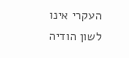העקרי אינו לשון הודיה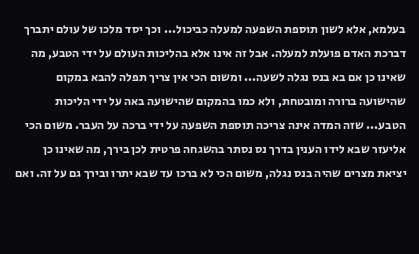בעלמא, אלא לשון תוספת השפעה למעלה כביכול... וכך יסד מלכו של עולם יתברך דברכת האדם פועלת למעלה. אבל זה אינו אלא בהליכות העולם על ידי הטבע, מה שאינו כן אם בא בנס נגלה לשעה... ומשום הכי אין צריך תפלה להבא במקום שהישועה ברורה ומובטחת, ולא כמו בהמקום שהישועה באה על ידי הליכות הטבע... שזה המדה אינה צריכה תוספת השפעה על ידי ברכה על העבר. משום הכי אליעזר שבא לידו הענין בדרך נס נסתר בהשגחה פרטית לכן בירך, מה שאינו כן יציאת מצרים שהיה בנס נגלה, משום הכי לא ברכו עד שבא יתרו ובירך גם על זה. ואם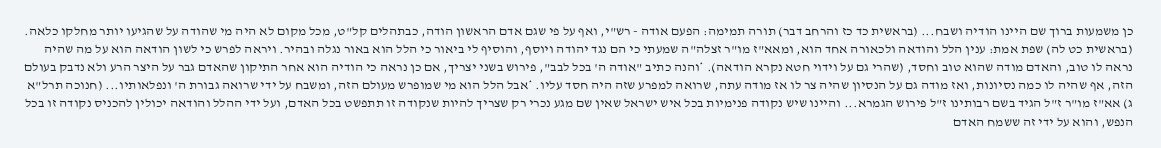כן משמעות ברוך שם היינו הודיה ושבח... (בראשית כד כז והרחב דבר) תורה תמימה: הפעם אודה - רש"י, ואף על פי שגם אדם הראשון הודה, כבתהלים קל"ט, מכל מקום לא היה מי שהודה על שהגיעו יותר מחלקו כלאה. (בראשית כט לה) שפת אמת: ענין הלל והודאה ולכאורה אחד הוא, ומאא"ז מו"ר זצלה"ה שמעתי כי הם נגד יהודה ויוסף, והוסיף לי ביאור כי הלל הוא באור נגלה ובהיר. ויראה לפרש כי לשון הודאה הוא על מה שהיה נראה לו טוב, והאדם מודה שהוא טוב וחסד, (שהרי גם על וידוי חטא נקרא הודאה). *והנה כתיב "אודה ה' בכל לבב", פירוש בשני יצריך, אם כן נראה כי הודיה הוא אחר התיקון שהאדם גבר על היצר הרע ולא נדבק בעולם הזה, אף שהיה לו כמה נסיונות, ואז מודה גם על הנסיון שהיה צר לו אז מודה עתה, שרואה למפרע שזה היה חסד עליו. *אבל הלל הוא מי שמופרש מעולם הזה, ומשבח על ידי שרואה גבורת ה' ונפלאותיו... (חנוכה תרל"א ג) אא"ז מו"ר ז"ל הגיד בשם רבותינו ז"ל פירוש הגמרא... והיינו שיש נקודה פנימיות בכל איש ישראל שאין שם מגע נכרי רק שצריך להיות שנקודה זו תתפשט בכל האדם, ועל ידי ההלל והודאה יכולין להכניס נקודה זו בכל הנפש, והוא על ידי זה ששמח האדם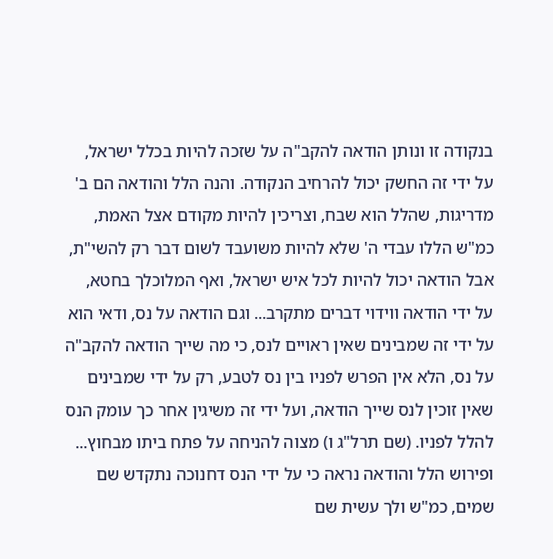בנקודה זו ונותן הודאה להקב"ה על שזכה להיות בכלל ישראל, על ידי זה החשק יכול להרחיב הנקודה. והנה הלל והודאה הם ב' מדריגות, שהלל הוא שבח, וצריכין להיות מקודם אצל האמת, כמ"ש הללו עבדי ה' שלא להיות משועבד לשום דבר רק להשי"ת, אבל הודאה יכול להיות לכל איש ישראל, ואף המלוכלך בחטא, על ידי הודאה ווידוי דברים מתקרב... וגם הודאה על נס, ודאי הוא על ידי זה שמבינים שאין ראויים לנס, כי מה שייך הודאה להקב"ה על נס, הלא אין הפרש לפניו בין נס לטבע, רק על ידי שמבינים שאין זוכין לנס שייך הודאה, ועל ידי זה משיגין אחר כך עומק הנס להלל לפניו. (שם תרל"ג ו) מצוה להניחה על פתח ביתו מבחוץ... ופירוש הלל והודאה נראה כי על ידי הנס דחנוכה נתקדש שם שמים, כמ"ש ולך עשית שם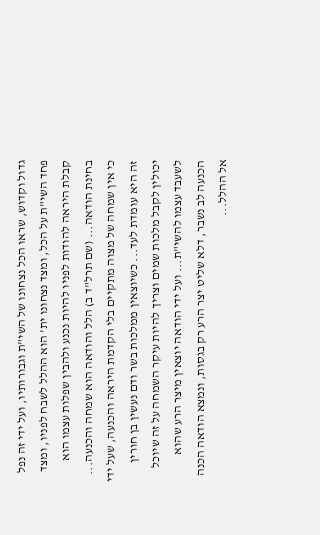גדול וקדוש, שראו הכל נצחונו של השי"ת וגבורותיו, ועל ידי זה נפל פחד השי"ת על הכל, ומצד נצחונו ית' הוא ההלל לשבח לפניו, ומצד קבלת היראה להודות לפניו להיות נכנע ולהבין שפלות עצמו הוא בחינת הודאה... (שם תרל"ד ב) הלל והודאה הוא שמחה והכנעה... כי אין שמחה של מצוה מתקיים בלי הקדמת היראה והכנעה, שעל ידי זה היא עומדת לעד... כשיוצאין ממלכות בשר ודם נעשין בן חורין יכולין לקבל מלכות שמים וצריך להיות עיקר השמחה על זה שיוכל לשעבד עצמו להשי"ת... ועל ידי הודאה יוצאין מיצר הרע שהוא הכנעה לב נשבר, דלא שליט יצר הרע רק בגסות, ונמצא הודאה הכנה אל ההלל...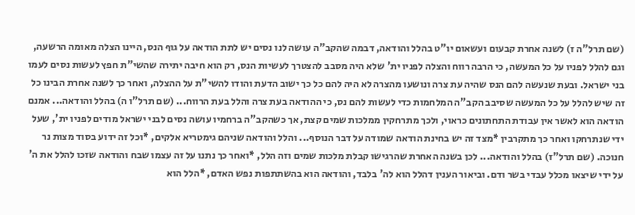(שם תרל"ה ז) לשנה אחרת קבעום ועשאום יו"ט בהלל והודאה, דבמה שהקב"ה עושה לנו נסים יש לתת הודאה על גוף הנס, היינו הצלה מאומה הרשעה, וגם להלל לפניו על כל המעשה, כי הרבה רווח והצלה לפניו ית' שלא היה מסבב להצטרך לעשיות הנס, רק הוא חיבה יתירה שהשי"ת חפץ לעשות נסים לעמו בני ישראל. ובעת שנעשה להם הנס שהיה עת צרה ונושעו מהצרה לא היה להם כל כך ישוב הדעת והודו להשי"ת על ההצלה, ואחר כך לשנה אחרת הבינו כל זה שיש להלל על כל המעשה שסיבב הקב"ה המלחמות כדי לעשות להם נס, כי ההודאה בעת צרה והלל בעת הרווח... (שם תרל"ו ה) בהלל והודאה... אמנם הודאה הוא לאשר אין עבודת התחתונים כראוי, ולכך מתרחקין ממלכות שמים קצת, אך כשהקב"ה ברחמיו עושה נסים לבני ישראל מודים לפניו ית', שעל ידי שנתרחקו ואחר כך מתקרבין *מצד זה יש בחינת הודאה שמודה על דבר הנוסף... והלל והודאה שניהם גימטריא אלקים, *וכל זה ידוע בסוד מצות נר חנוכה. (שם תרל"ז) בהלל והודאה... לכן בשנה האחרת שהרגישו קבלת מלכות שמים וזה הלל, *ואחר כך נתנו על זה עצמו שבח והודאה שזכו להלל את ה' על ידי שיצאו מכלל עבדי בשר ודם. וביאור הענין דהלל הוא לה' בלבד, והודאה הוא בהשתתפות נפש האדם, *הלל הוא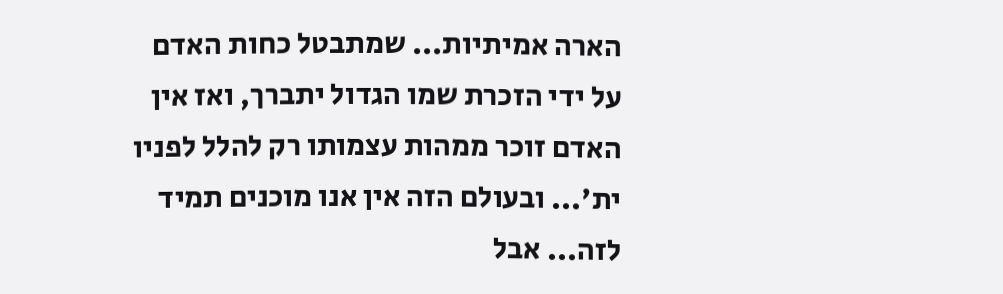הארה אמיתיות... שמתבטל כחות האדם על ידי הזכרת שמו הגדול יתברך, ואז אין האדם זוכר ממהות עצמותו רק להלל לפניו ית'... ובעולם הזה אין אנו מוכנים תמיד לזה... אבל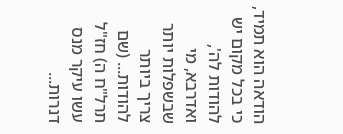הודאה הוא תמיד, כי בכל מקום יש להודות לה', ואדרבא, מי שבשפלות יותר צריך ביותר להודות... (שם תרל"ח ה) חז"ל עשו עיקר מנס דנרות...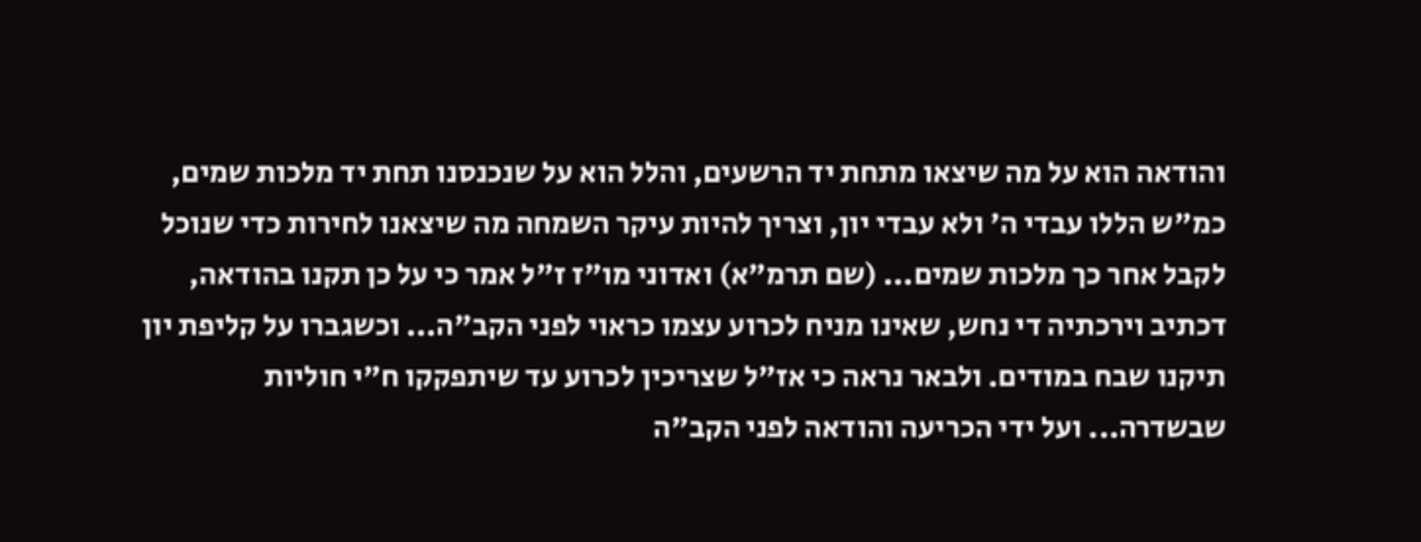והודאה הוא על מה שיצאו מתחת יד הרשעים, והלל הוא על שנכנסנו תחת יד מלכות שמים, כמ"ש הללו עבדי ה' ולא עבדי יון, וצריך להיות עיקר השמחה מה שיצאנו לחירות כדי שנוכל לקבל אחר כך מלכות שמים... (שם תרמ"א) ואדוני מו"ז ז"ל אמר כי על כן תקנו בהודאה, דכתיב וירכתיה די נחש, שאינו מניח לכרוע עצמו כראוי לפני הקב"ה... וכשגברו על קליפת יון תיקנו שבח במודים. ולבאר נראה כי אז"ל שצריכין לכרוע עד שיתפקקו ח"י חוליות שבשדרה... ועל ידי הכריעה והודאה לפני הקב"ה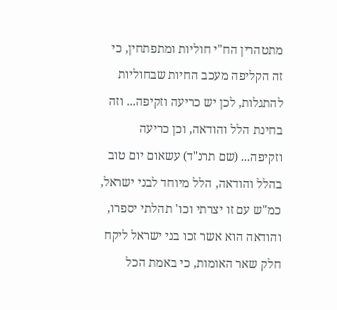מתטהרין הח"י חוליות ומתפתחין, כי זה הקליפה מעכב החיות שבחוליות להתגלות, לכן יש כריעה וזקיפה... וזה בחינת הלל והודאה, וכן כריעה וזקיפה... (שם תרנ"ד) עשאום יום טוב בהלל והודאה, הלל מיוחד לבני ישראל, כמ"ש עם זו יצרתי וכו' תהלתי יספרו, והודאה הוא אשר זכו בני ישראל ליקח חלק שאר האומות, כי באמת הכל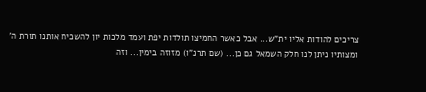צריכים להודות אליו ית"ש... אבל כאשר החמיצו תולדות יפת ועמד מלכות יון להשכיח אותנו תורת ה' ומצותיו ניתן לנו חלק השמאל גם כן... (שם תרנ"ו) מזוזה בימין... וזה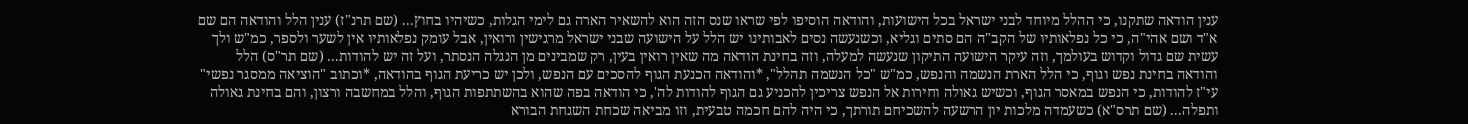ענין הודאה שתקנו, כי ההלל מיוחד לבני ישראל בכל הישועות, והודאה הוסיפו לפי שראו שנס הזה הוא להשאיר הארה גם לימי הגלות, כשיהיו בחוץ... (שם תרנ"ז) ענין הלל והודאה הם שם א"ד ושם אהי"ה, כי כל נפלאותיו של הקב"ה הם סתים וגליא, וכשנעשה נסים לאבותינו יש הלל על הישועה שבני ישראל מרגישין ורואין, אבל עומק נפלאותיו אין לשער ולספר, כמ"ש ולך עשית שם גדול וקדוש בעולמך, וזה עיקר הישועה התיקון שנעשה למעלה, וזה בחינת הודאה מה שאין רואין בעין, רק שמבינים מן הנגלה הנסתר, ועל זה יש להודות... (שם תר"ס) הלל והודאה בחינת נפש וגוף, כי הלל הארת הנשמה והנפש, כמ"ש "כל הנשמה תהלל", *והודאה הכנעת הגוף להסכים עם הנפש, ולכן יש כריעת הגוף בהודאה, *וכתוב "הוציאה ממסגר נפשי" עי"ז להודות, כי הנפש במאסר הגוף, וכשיש גאולה וחירות אל הנפש צריכין להכניע גם הגוף להודות לה', כי הודאה בפה שהוא בהשתתפות הגוף, והלל במחשבה ורצון, והם בחינת גאולה ותפלה... (שם תרס"א) כשעמדה מלכות יון הרשעה להשכיחם תורתך, כי היה להם חכמה טבעית, וזו מביאה שכחת השגחת הבורא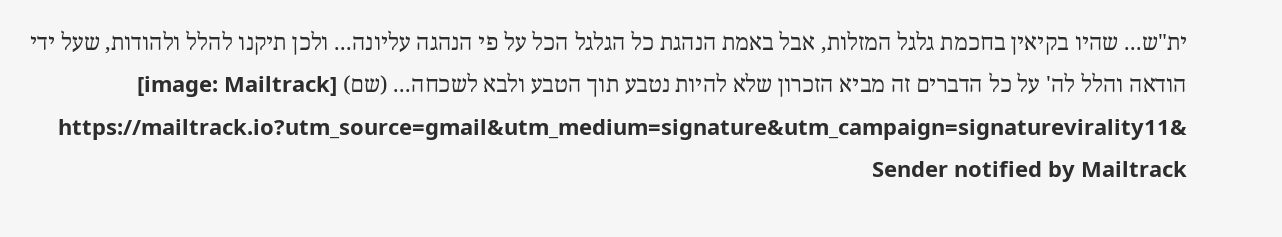ית"ש... שהיו בקיאין בחכמת גלגל המזלות, אבל באמת הנהגת כל הגלגל הכל על פי הנהגה עליונה... ולכן תיקנו להלל ולהודות, שעל ידי הודאה והלל לה' על כל הדברים זה מביא הזכרון שלא להיות נטבע תוך הטבע ולבא לשכחה... (שם) [image: Mailtrack] https://mailtrack.io?utm_source=gmail&utm_medium=signature&utm_campaign=signaturevirality11& Sender notified by Mailtrack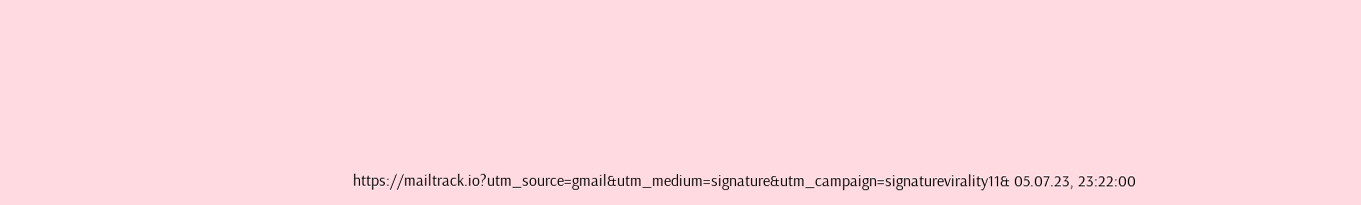https://mailtrack.io?utm_source=gmail&utm_medium=signature&utm_campaign=signaturevirality11& 05.07.23, 23:22:00